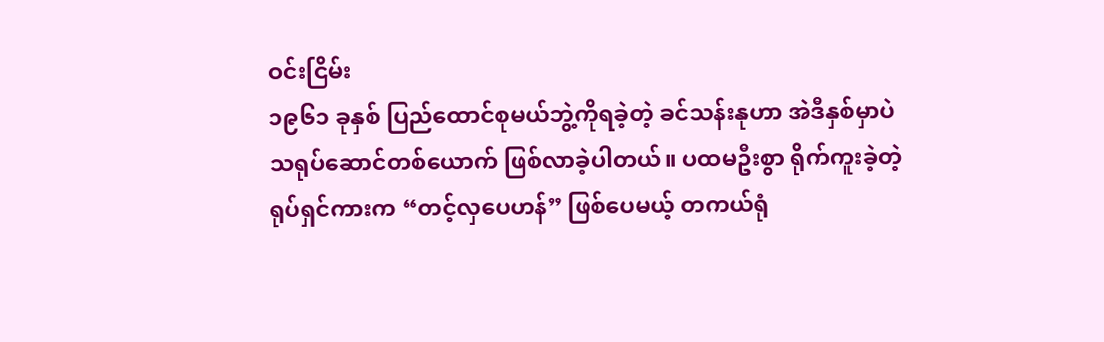ဝင်းငြိမ်း
၁၉၆၁ ခုနှစ် ပြည်ထောင်စုမယ်ဘွဲ့ကိုရခဲ့တဲ့ ခင်သန်းနုဟာ အဲဒီနှစ်မှာပဲ သရုပ်ဆောင်တစ်ယောက် ဖြစ်လာခဲ့ပါတယ်။ ပထမဦးစွာ ရိုက်ကူးခဲ့တဲ့ ရုပ်ရှင်ကားက “တင့်လှပေဟန်” ဖြစ်ပေမယ့် တကယ်ရုံ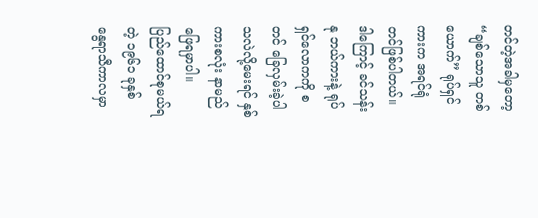တင်တဲ့အခါမှတော့ “ချစ်သောသူ တစ်ယောက်” ရုပ်ရှင်ကားက အရင်ရုံတင်ဖြစ်ပါတယ်။ ဒါကြောင့် ခင်သန်းနု ဘယ်ကားနဲ့ ရုပ်ရှင်လောကကို စတင် ခြေလှမ်းခဲ့ပါသလဲလို့မေးရင် နှစ်ကားစလုံး နာမည်ဖြေရမှာပါ။
ပြည်ထောင်စုမယ်ရတဲ့ ၁၉၆၁ ခုနှစ်
နွေရာသီကာလမှာ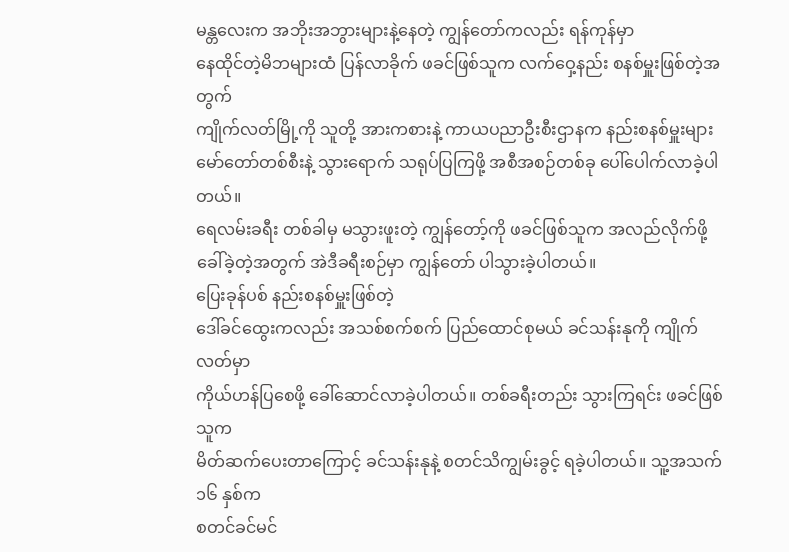မန္တလေးက အဘိုးအဘွားများနဲ့နေတဲ့ ကျွန်တော်ကလည်း ရန်ကုန်မှာ
နေထိုင်တဲ့မိဘများထံ ပြန်လာခိုက် ဖခင်ဖြစ်သူက လက်ဝှေ့နည်း စနစ်မှူးဖြစ်တဲ့အတွက်
ကျိုက်လတ်မြို့ကို သူတို့ အားကစားနဲ့ ကာယပညာဦးစီးဌာနက နည်းစနစ်မှူးများ
မော်တော်တစ်စီးနဲ့ သွားရောက် သရုပ်ပြကြဖို့ အစီအစဉ်တစ်ခု ပေါ်ပေါက်လာခဲ့ပါတယ်။
ရေလမ်းခရီး တစ်ခါမှ မသွားဖူးတဲ့ ကျွန်တော့်ကို ဖခင်ဖြစ်သူက အလည်လိုက်ဖို့
ခေါ်ခဲ့တဲ့အတွက် အဲဒီခရီးစဉ်မှာ ကျွန်တော် ပါသွားခဲ့ပါတယ်။
ပြေးခုန်ပစ် နည်းစနစ်မှူးဖြစ်တဲ့
ဒေါ်ခင်ထွေးကလည်း အသစ်စက်စက် ပြည်ထောင်စုမယ် ခင်သန်းနုကို ကျိုက်လတ်မှာ
ကိုယ်ဟန်ပြစေဖို့ ခေါ်ဆောင်လာခဲ့ပါတယ်။ တစ်ခရီးတည်း သွားကြရင်း ဖခင်ဖြစ်သူက
မိတ်ဆက်ပေးတာကြောင့် ခင်သန်းနုနဲ့ စတင်သိကျွမ်းခွင့် ရခဲ့ပါတယ်။ သူ့အသက် ၁၆ နှစ်က
စတင်ခင်မင်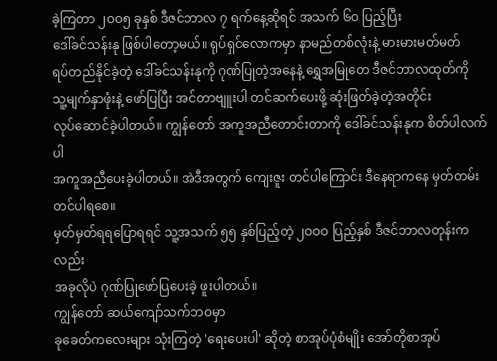ခဲ့ကြတာ ၂ဝဝ၅ ခုနှစ် ဒီဇင်ဘာလ ၇ ရက်နေ့ဆိုရင် အသက် ၆ဝ ပြည့်ပြီး
ဒေါ်ခင်သန်းနု ဖြစ်ပါတော့မယ်။ ရုပ်ရှင်လောကမှာ နာမည်တစ်လုံးနဲ့ မားမားမတ်မတ်
ရပ်တည်နိုင်ခဲ့တဲ့ ဒေါ်ခင်သန်းနုကို ဂုဏ်ပြုတဲ့အနေနဲ့ ရွှေအမြုတေ ဒီဇင်ဘာလထုတ်ကို
သူ့မျက်နှာဖုံးနဲ့ ဖော်ပြပြီး အင်တာဗျူးပါ တင်ဆက်ပေးဖို့ ဆုံးဖြတ်ခဲ့တဲ့အတိုင်း
လုပ်ဆောင်ခဲ့ပါတယ်။ ကျွန်တော် အကူအညီတောင်းတာကို ဒေါ်ခင်သန်းနုက စိတ်ပါလက်ပါ
အကူအညီပေးခဲ့ပါတယ်။ အဲဒီအတွက် ကျေးဇူး တင်ပါကြောင်း ဒီနေရာကနေ မှတ်တမ်းတင်ပါရစေ။
မှတ်မှတ်ရရပြောရရင် သူ့အသက် ၅၅ နှစ်ပြည့်တဲ့ ၂ဝဝဝ ပြည့်နှစ် ဒီဇင်ဘာလတုန်းကလည်း
အခုလိုပဲ ဂုဏ်ပြုဖော်ပြပေးခဲ့ ဖူးပါတယ်။
ကျွန်တော် ဆယ်ကျော်သက်ဘဝမှာ
ခုခေတ်ကလေးများ သုံးကြတဲ့ 'ရေးပေးပါ' ဆိုတဲ့ စာအုပ်ပုံစံမျိုး အော်တိုစာအုပ်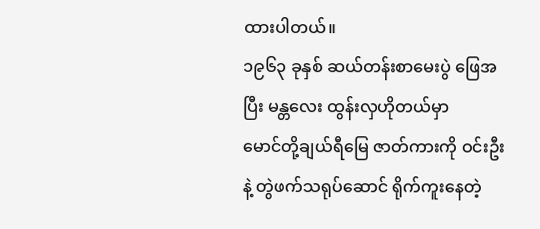ထားပါတယ်။
၁၉၆၃ ခုနှစ် ဆယ်တန်းစာမေးပွဲ ဖြေအပြီး မန္တလေး ထွန်းလှဟိုတယ်မှာ
မောင်တို့ချယ်ရီမြေ ဇာတ်ကားကို ဝင်းဦးနဲ့ တွဲဖက်သရုပ်ဆောင် ရိုက်ကူးနေတဲ့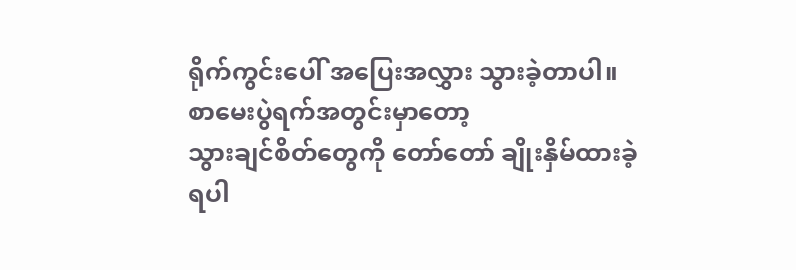ရိုက်ကွင်းပေါ် အပြေးအလွှား သွားခဲ့တာပါ။
စာမေးပွဲရက်အတွင်းမှာတော့
သွားချင်စိတ်တွေကို တော်တော် ချိုးနှိမ်ထားခဲ့ရပါ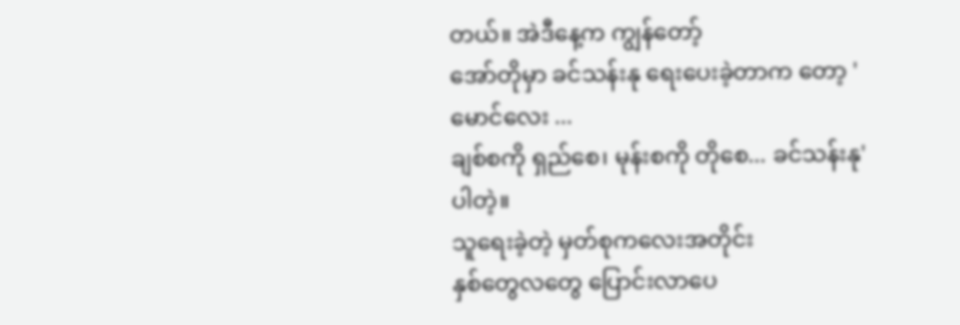တယ်။ အဲဒီနေ့က ကျွန်တော့်
အော်တိုမှာ ခင်သန်းနု ရေးပေးခဲ့တာက တော့ 'မောင်လေး ...
ချစ်စကို ရှည်စေ၊ မုန်းစကို တိုစေ... ခင်သန်းနု' ပါတဲ့။
သူရေးခဲ့တဲ့ မှတ်စုကလေးအတိုင်း
နှစ်တွေလတွေ ပြောင်းလာပေ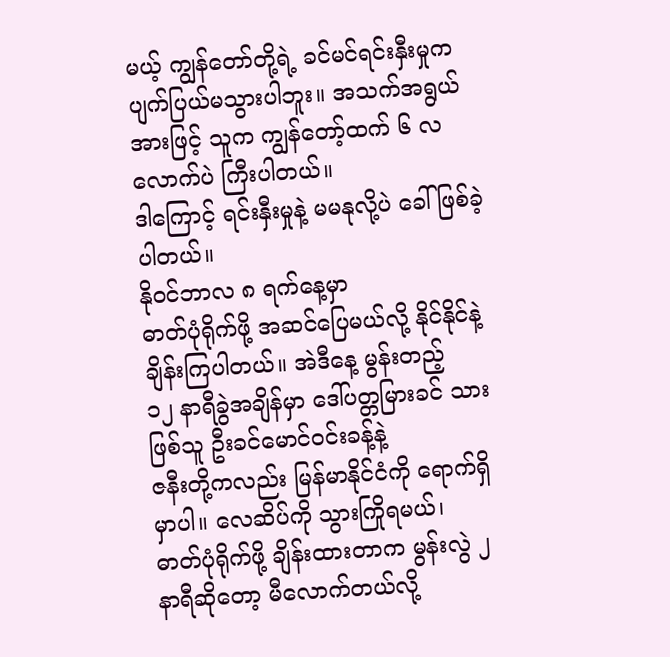မယ့် ကျွန်တော်တို့ရဲ့ ခင်မင်ရင်းနှီးမှုက
ပျက်ပြယ်မသွားပါဘူး။ အသက်အရွယ်အားဖြင့် သူက ကျွန်တော့်ထက် ၆ လလောက်ပဲ ကြီးပါတယ်။
ဒါကြောင့် ရင်းနှီးမှုနဲ့ မမနုလို့ပဲ ခေါ်ဖြစ်ခဲ့ပါတယ်။
နိုဝင်ဘာလ ၈ ရက်နေ့မှာ
ဓာတ်ပုံရိုက်ဖို့ အဆင်ပြေမယ်လို့ နိုင်နိုင်နဲ့ ချိန်းကြပါတယ်။ အဲဒီနေ့ မွန်းတည့်
၁၂ နာရီခွဲအချိန်မှာ ဒေါ်ပတ္တမြားခင် သားဖြစ်သူ ဦးခင်မောင်ဝင်းခန့်နဲ့
ဇနီးတို့ကလည်း မြန်မာနိုင်ငံကို ရောက်ရှိမှာပါ။ လေဆိပ်ကို သွားကြိုရမယ်၊
ဓာတ်ပုံရိုက်ဖို့ ချိန်းထားတာက မွန်းလွဲ ၂ နာရီဆိုတော့ မီလောက်တယ်လို့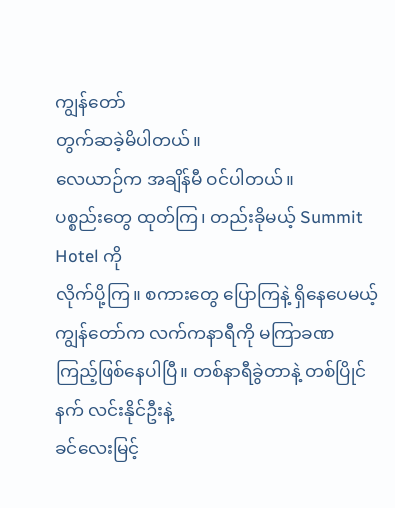ကျွန်တော်
တွက်ဆခဲ့မိပါတယ်။
လေယာဉ်က အချိန်မီ ဝင်ပါတယ်။
ပစ္စည်းတွေ ထုတ်ကြ၊ တည်းခိုမယ့် Summit
Hotel ကို
လိုက်ပို့ကြ။ စကားတွေ ပြောကြနဲ့ ရှိနေပေမယ့် ကျွန်တော်က လက်ကနာရီကို မကြာခဏ
ကြည့်ဖြစ်နေပါပြီ။ တစ်နာရီခွဲတာနဲ့ တစ်ပြိုင်နက် လင်းနိုင်ဦးနဲ့
ခင်လေးမြင့်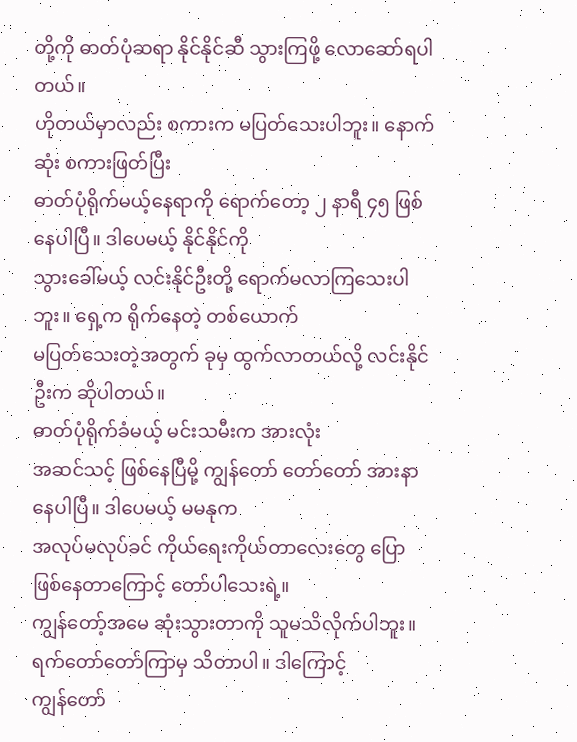တို့ကို ဓာတ်ပုံဆရာ နိုင်နိုင်ဆီ သွားကြဖို့ လောဆော်ရပါတယ်။
ဟိုတယ်မှာလည်း စကားက မပြတ်သေးပါဘူး။ နောက်ဆုံး စကားဖြတ်ပြီး
ဓာတ်ပုံရိုက်မယ့်နေရာကို ရောက်တော့ ၂ နာရီ ၄၅ ဖြစ်နေပါပြီ။ ဒါပေမယ့် နိုင်နိုင်ကို
သွားခေါ်မယ့် လင်းနိုင်ဦးတို့ ရောက်မလာကြသေးပါဘူး။ ရှေ့က ရိုက်နေတဲ့ တစ်ယောက်
မပြတ်သေးတဲ့အတွက် ခုမှ ထွက်လာတယ်လို့ လင်းနိုင်ဦးက ဆိုပါတယ်။
ဓာတ်ပုံရိုက်ခံမယ့် မင်းသမီးက အားလုံး
အဆင်သင့် ဖြစ်နေပြီမို့ ကျွန်တော် တော်တော် အားနာနေပါပြီ။ ဒါပေမယ့် မမနုက
အလုပ်မလုပ်ခင် ကိုယ်ရေးကိုယ်တာလေးတွေ ပြောဖြစ်နေတာကြောင့် တော်ပါသေးရဲ့။
ကျွန်တော့်အမေ ဆုံးသွားတာကို သူမသိလိုက်ပါဘူး။ ရက်တော်တော်ကြာမှ သိတာပါ။ ဒါကြောင့်
ကျွန်တော်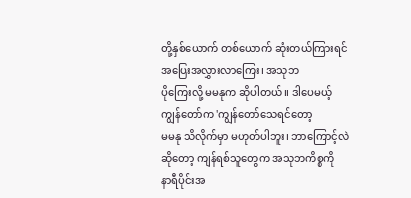တို့နှစ်ယောက် တစ်ယောက် ဆုံးတယ်ကြားရင် အပြေးအလွှားလာကြေး၊ အသုဘ
ပိုကြေးလို့ မမနုက ဆိုပါတယ်။ ဒါပေမယ့် ကျွန်တော်က 'ကျွန်တော်သေရင်တော့
မမနု သိလိုက်မှာ မဟုတ်ပါဘူး၊ ဘာကြောင့်လဲဆိုတော့ ကျန်ရစ်သူတွေက အသုဘကိစ္စကို
နာရီပိုင်းအ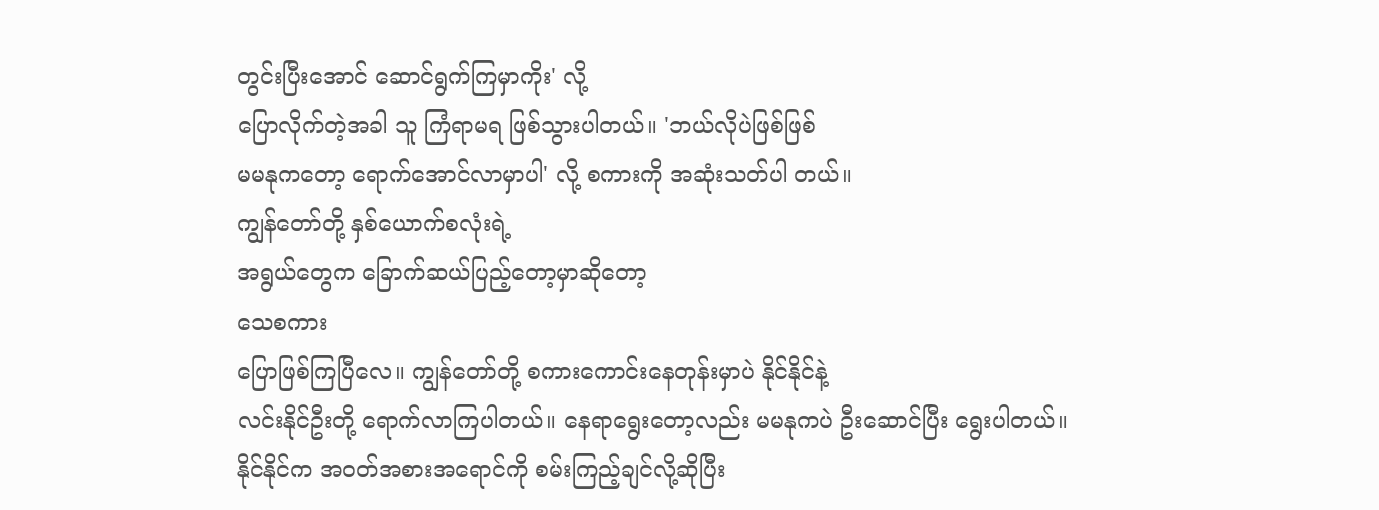တွင်းပြီးအောင် ဆောင်ရွက်ကြမှာကိုး' လို့
ပြောလိုက်တဲ့အခါ သူ ကြံရာမရ ဖြစ်သွားပါတယ်။ 'ဘယ်လိုပဲဖြစ်ဖြစ်
မမနုကတော့ ရောက်အောင်လာမှာပါ' လို့ စကားကို အဆုံးသတ်ပါ တယ်။
ကျွန်တော်တို့ နှစ်ယောက်စလုံးရဲ့
အရွယ်တွေက ခြောက်ဆယ်ပြည့်တော့မှာဆိုတော့
သေစကား
ပြောဖြစ်ကြပြီလေ။ ကျွန်တော်တို့ စကားကောင်းနေတုန်းမှာပဲ နိုင်နိုင်နဲ့
လင်းနိုင်ဦးတို့ ရောက်လာကြပါတယ်။ နေရာရွေးတော့လည်း မမနုကပဲ ဦးဆောင်ပြီး ရွေးပါတယ်။
နိုင်နိုင်က အဝတ်အစားအရောင်ကို စမ်းကြည့်ချင်လို့ဆိုပြီး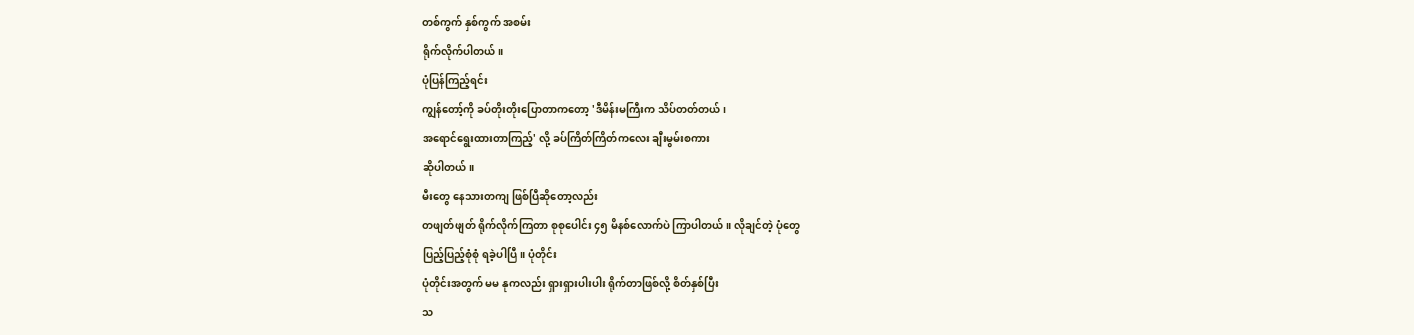တစ်ကွက် နှစ်ကွက် အစမ်း
ရိုက်လိုက်ပါတယ်။
ပုံပြန်ကြည့်ရင်း
ကျွန်တော့်ကို ခပ်တိုးတိုးပြောတာကတော့ 'ဒီမိန်းမကြီးက သိပ်တတ်တယ်၊
အရောင်ရွေးထားတာကြည့်' လို့ ခပ်ကြိတ်ကြိတ်ကလေး ချီးမွမ်းစကား
ဆိုပါတယ်။
မီးတွေ နေသားတကျ ဖြစ်ပြီဆိုတော့လည်း
တဖျတ်ဖျတ် ရိုက်လိုက်ကြတာ စုစုပေါင်း ၄၅ မိနစ်လောက်ပဲ ကြာပါတယ်။ လိုချင်တဲ့ ပုံတွေ
ပြည့်ပြည့်စုံစုံ ရခဲ့ပါပြီ။ ပုံတိုင်း
ပုံတိုင်းအတွက် မမ နုကလည်း ရှားရှားပါးပါး ရိုက်တာဖြစ်လို့ စိတ်နှစ်ပြီး
သ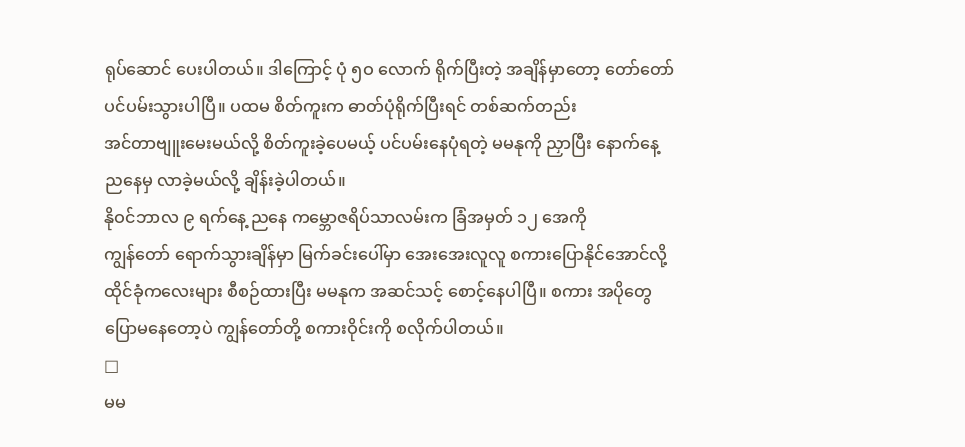ရုပ်ဆောင် ပေးပါတယ်။ ဒါကြောင့် ပုံ ၅ဝ လောက် ရိုက်ပြီးတဲ့ အချိန်မှာတော့ တော်တော်
ပင်ပမ်းသွားပါပြီ။ ပထမ စိတ်ကူးက ဓာတ်ပုံရိုက်ပြီးရင် တစ်ဆက်တည်း
အင်တာဗျူးမေးမယ်လို့ စိတ်ကူးခဲ့ပေမယ့် ပင်ပမ်းနေပုံရတဲ့ မမနုကို ညှာပြီး နောက်နေ့
ညနေမှ လာခဲ့မယ်လို့ ချိန်းခဲ့ပါတယ်။
နိုဝင်ဘာလ ၉ ရက်နေ့ ညနေ ကမ္ဘောဇရိပ်သာလမ်းက ခြံအမှတ် ၁၂ အေကို
ကျွန်တော် ရောက်သွားချိန်မှာ မြက်ခင်းပေါ်မှာ အေးအေးလူလူ စကားပြောနိုင်အောင်လို့
ထိုင်ခုံကလေးများ စီစဉ်ထားပြီး မမနုက အဆင်သင့် စောင့်နေပါပြီ။ စကား အပိုတွေ
ပြောမနေတော့ပဲ ကျွန်တော်တို့ စကားဝိုင်းကို စလိုက်ပါတယ်။
□
မမ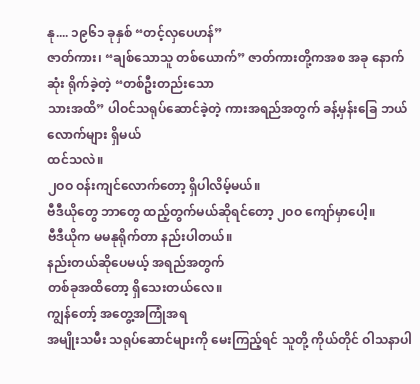နု.... ၁၉၆၁ ခုနှစ် “တင့်လှပေဟန်”
ဇာတ်ကား၊ “ချစ်သောသူ တစ်ယောက်” ဇာတ်ကားတို့ကအစ အခု နောက်ဆုံး ရိုက်ခဲ့တဲ့ “တစ်ဦးတည်းသော
သားအထိ” ပါဝင်သရုပ်ဆောင်ခဲ့တဲ့ ကားအရည်အတွက် ခန့်မှန်းခြေ ဘယ်လောက်များ ရှိမယ်
ထင်သလဲ။
၂ဝဝ ဝန်းကျင်လောက်တော့ ရှိပါလိမ့်မယ်။
ဗီဒီယိုတွေ ဘာတွေ ထည့်တွက်မယ်ဆိုရင်တော့ ၂ဝဝ ကျော်မှာပေါ့။
ဗီဒီယိုက မမနုရိုက်တာ နည်းပါတယ်။
နည်းတယ်ဆိုပေမယ့် အရည်အတွက်
တစ်ခုအထိတော့ ရှိသေးတယ်လေ။
ကျွန်တော့် အတွေ့အကြုံအရ
အမျိုးသမီး သရုပ်ဆောင်များကို မေးကြည့်ရင် သူတို့ ကိုယ်တိုင် ဝါသနာပါ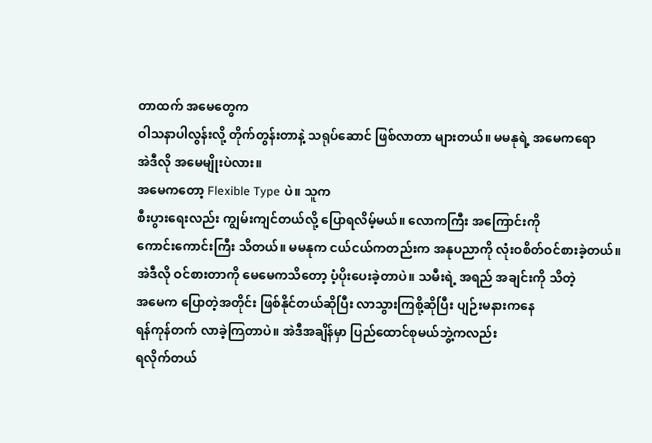တာထက် အမေတွေက
ဝါသနာပါလွန်းလို့ တိုက်တွန်းတာနဲ့ သရုပ်ဆောင် ဖြစ်လာတာ များတယ်။ မမနုရဲ့ အမေကရော
အဲဒီလို အမေမျိုးပဲလား။
အမေကတော့ Flexible Type ပဲ။ သူက
စီးပွားရေးလည်း ကျွမ်းကျင်တယ်လို့ ပြောရလိမ့်မယ်။ လောကကြီး အကြောင်းကို
ကောင်းကောင်းကြီး သိတယ်။ မမနုက ငယ်ငယ်ကတည်းက အနုပညာကို လုံးဝစိတ်ဝင်စားခဲ့တယ်။
အဲဒီလို ဝင်စားတာကို မေမေကသိတော့ ပံ့ပိုးပေးခဲ့တာပဲ။ သမီးရဲ့ အရည် အချင်းကို သိတဲ့
အမေက ပြောတဲ့အတိုင်း ဖြစ်နိုင်တယ်ဆိုပြီး လာသွားကြစို့ဆိုပြီး ပျဉ်းမနားကနေ
ရန်ကုန်တက် လာခဲ့ကြတာပဲ။ အဲဒီအချိန်မှာ ပြည်ထောင်စုမယ်ဘွဲ့ကလည်း
ရလိုက်တယ်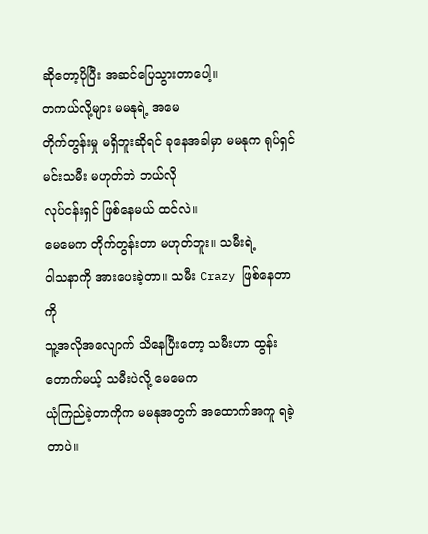ဆိုတော့ပိုပြီး အဆင်ပြေသွားတာပေါ့။
တကယ်လို့များ မမနုရဲ့ အမေ
တိုက်တွန်းမှု မရှိဘူးဆိုရင် ခုနေအခါမှာ မမနုက ရုပ်ရှင်မင်းသမီး မဟုတ်ဘဲ ဘယ်လို
လုပ်ငန်းရှင် ဖြစ်နေမယ် ထင်လဲ။
မေမေက တိုက်တွန်းတာ မဟုတ်ဘူး။ သမီးရဲ့
ဝါသနာကို အားပေးခဲ့တာ။ သမီး Crazy ဖြစ်နေတာကို
သူ့အလိုအလျောက် သိနေပြီးတော့ သမီးဟာ ထွန်းတောက်မယ့် သမီးပဲလို့ မေမေက
ယုံကြည်ခဲ့တာကိုက မမနုအတွက် အထောက်အကူ ရခဲ့တာပဲ။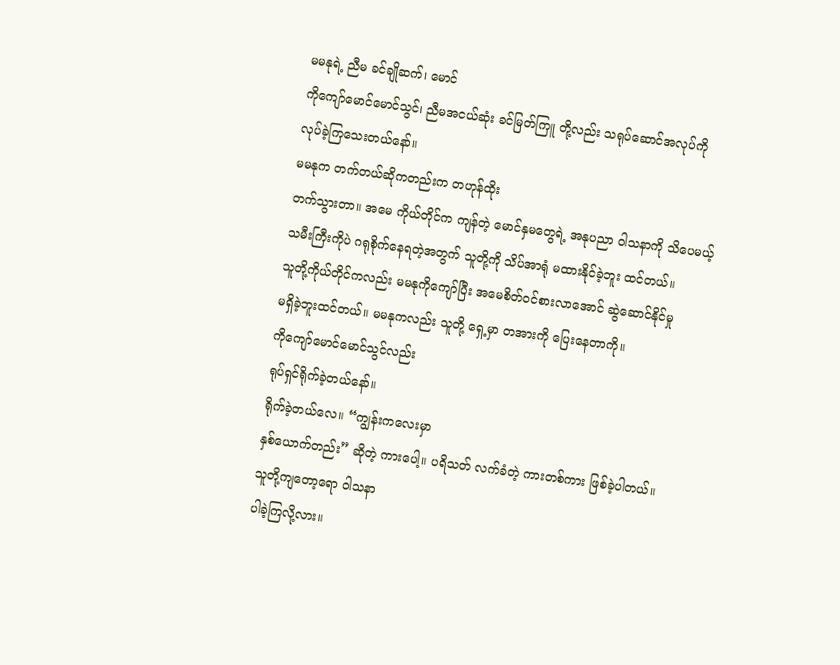မမနုရဲ့ ညီမ ခင်ချိုဆက်၊ မောင်
ကိုကျော်မောင်မောင်သွင်၊ ညီမအငယ်ဆုံး ခင်မြတ်ကြူ တို့လည်း သရုပ်ဆောင်အလုပ်ကို
လုပ်ခဲ့ကြသေးတယ်နော်။
မမနုက တက်တယ်ဆိုကတည်းက တဟုန်ထိုး
တက်သွားတာ။ အမေ ကိုယ်တိုင်က ကျန်တဲ့ မောင်နှမတွေရဲ့ အနုပညာ ဝါသနာကို သိပေမယ့်
သမီးကြီးကိုပဲ ဂရုစိုက်နေရတဲ့အတွက် သူတို့ကို သိပ်အာရုံ မထားနိုင်ခဲ့ဘူး ထင်တယ်။
သူတို့ကိုယ်တိုင်ကလည်း မမနုကိုကျော်ပြီး အမေစိတ်ဝင်စားလာအောင် ဆွဲဆောင်နိုင်မှု
မရှိခဲ့ဘူးထင်တယ်။ မမနုကလည်း သူတို့ ရှေ့မှာ တအားကို ပြေးနေတာကို။
ကိုကျော်မောင်မောင်သွင်လည်း
ရုပ်ရှင်ရိုက်ခဲ့တယ်နော်။
ရိုက်ခဲ့တယ်လေ။ “ကျွန်းကလေးမှာ
နှစ်ယောက်တည်း” ဆိုတဲ့ ကားပေါ့။ ပရိသတ် လက်ခံတဲ့ ကားတစ်ကား ဖြစ်ခဲ့ပါတယ်။
သူတို့ကျတော့ရော ဝါသနာ
ပါခဲ့ကြလို့လား။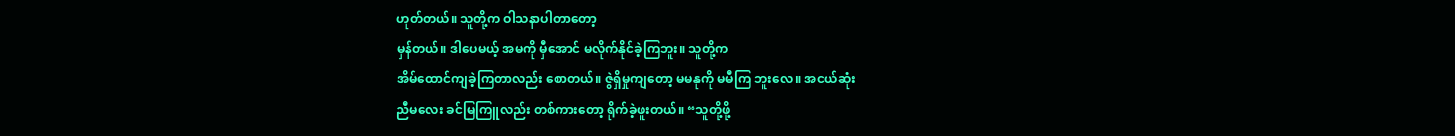ဟုတ်တယ်။ သူတို့က ဝါသနာပါတာတော့
မှန်တယ်။ ဒါပေမယ့် အမကို မှီအောင် မလိုက်နိုင်ခဲ့ကြဘူး။ သူတို့က
အိမ်ထောင်ကျခဲ့ကြတာလည်း စောတယ်။ ဇွဲရှိမှုကျတော့ မမနုကို မမီကြ ဘူးလေ။ အငယ်ဆုံး
ညီမလေး ခင်မြကြူလည်း တစ်ကားတော့ ရိုက်ခဲ့ဖူးတယ်။ “သူတို့ဖို့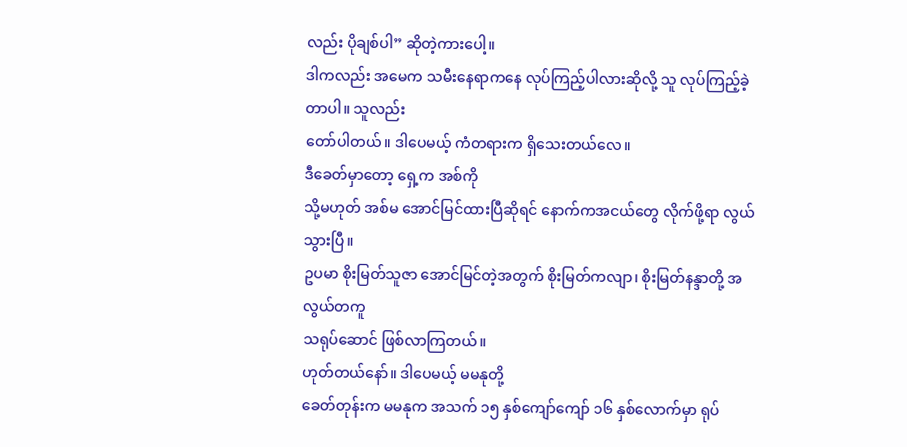လည်း ပိုချစ်ပါ” ဆိုတဲ့ကားပေါ့။
ဒါကလည်း အမေက သမီးနေရာကနေ လုပ်ကြည့်ပါလားဆိုလို့ သူ လုပ်ကြည့်ခဲ့တာပါ။ သူလည်း
တော်ပါတယ်။ ဒါပေမယ့် ကံတရားက ရှိသေးတယ်လေ။
ဒီခေတ်မှာတော့ ရှေ့က အစ်ကို
သို့မဟုတ် အစ်မ အောင်မြင်ထားပြီဆိုရင် နောက်ကအငယ်တွေ လိုက်ဖို့ရာ လွယ်သွားပြီ။
ဥပမာ စိုးမြတ်သူဇာ အောင်မြင်တဲ့အတွက် စိုးမြတ်ကလျာ၊ စိုးမြတ်နန္ဒာတို့ အလွယ်တကူ
သရုပ်ဆောင် ဖြစ်လာကြတယ်။
ဟုတ်တယ်နော်။ ဒါပေမယ့် မမနုတို့
ခေတ်တုန်းက မမနုက အသက် ၁၅ နှစ်ကျော်ကျော် ၁၆ နှစ်လောက်မှာ ရုပ်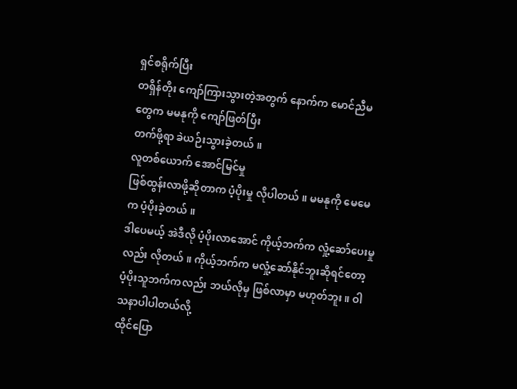ရှင်စရိုက်ပြီး
တရှိန်တိုး ကျော်ကြားသွားတဲ့အတွက် နောက်က မောင်ညီမတွေက မမနုကို ကျော်ဖြတ်ပြီး
တက်ဖို့ရာ ခဲယဉ်းသွားခဲ့တယ်။
လူတစ်ယောက် အောင်မြင်မှု
ဖြစ်ထွန်းလာဖို့ဆိုတာက ပံ့ပိုးမှု လိုပါတယ်။ မမနုကို မေမေက ပံ့ပိုးခဲ့တယ်။
ဒါပေမယ့် အဲဒီလို ပံ့ပိုးလာအောင် ကိုယ့်ဘက်က လှုံ့ဆော်ပေးမှုလည်း လိုတယ်။ ကိုယ့်ဘက်က မလှုံ့ဆော်နိုင်ဘူးဆိုရင်တော့
ပံ့ပိုးသူဘက်ကလည်း ဘယ်လိုမှ ဖြစ်လာမှာ မဟုတ်ဘူး။ ဝါသနာပါပါတယ်လို့
ထိုင်ပြော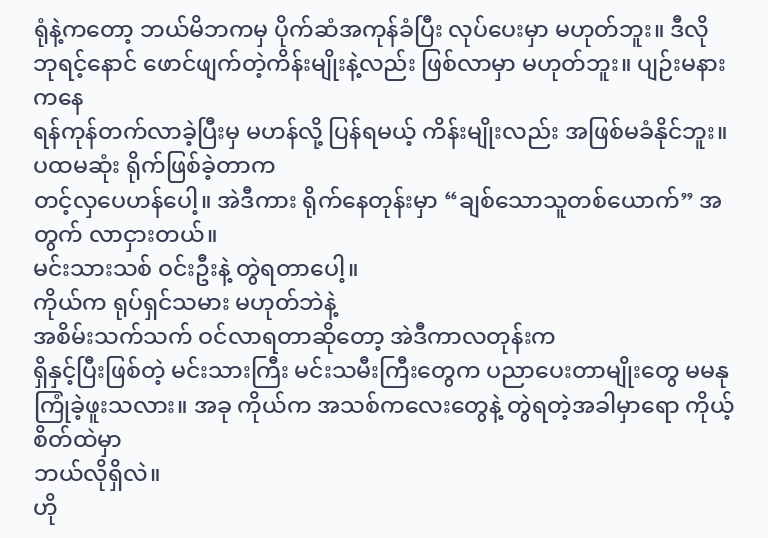ရုံနဲ့ကတော့ ဘယ်မိဘကမှ ပိုက်ဆံအကုန်ခံပြီး လုပ်ပေးမှာ မဟုတ်ဘူး။ ဒီလို
ဘုရင့်နောင် ဖောင်ဖျက်တဲ့ကိန်းမျိုးနဲ့လည်း ဖြစ်လာမှာ မဟုတ်ဘူး။ ပျဉ်းမနားကနေ
ရန်ကုန်တက်လာခဲ့ပြီးမှ မဟန်လို့ ပြန်ရမယ့် ကိန်းမျိုးလည်း အဖြစ်မခံနိုင်ဘူး။
ပထမဆုံး ရိုက်ဖြစ်ခဲ့တာက
တင့်လှပေဟန်ပေါ့။ အဲဒီကား ရိုက်နေတုန်းမှာ “ချစ်သောသူတစ်ယောက်” အတွက် လာငှားတယ်။
မင်းသားသစ် ဝင်းဦးနဲ့ တွဲရတာပေါ့။
ကိုယ်က ရုပ်ရှင်သမား မဟုတ်ဘဲနဲ့
အစိမ်းသက်သက် ဝင်လာရတာဆိုတော့ အဲဒီကာလတုန်းက
ရှိနှင့်ပြီးဖြစ်တဲ့ မင်းသားကြီး မင်းသမီးကြီးတွေက ပညာပေးတာမျိုးတွေ မမနု
ကြုံခဲ့ဖူးသလား။ အခု ကိုယ်က အသစ်ကလေးတွေနဲ့ တွဲရတဲ့အခါမှာရော ကိုယ့်စိတ်ထဲမှာ
ဘယ်လိုရှိလဲ။
ဟို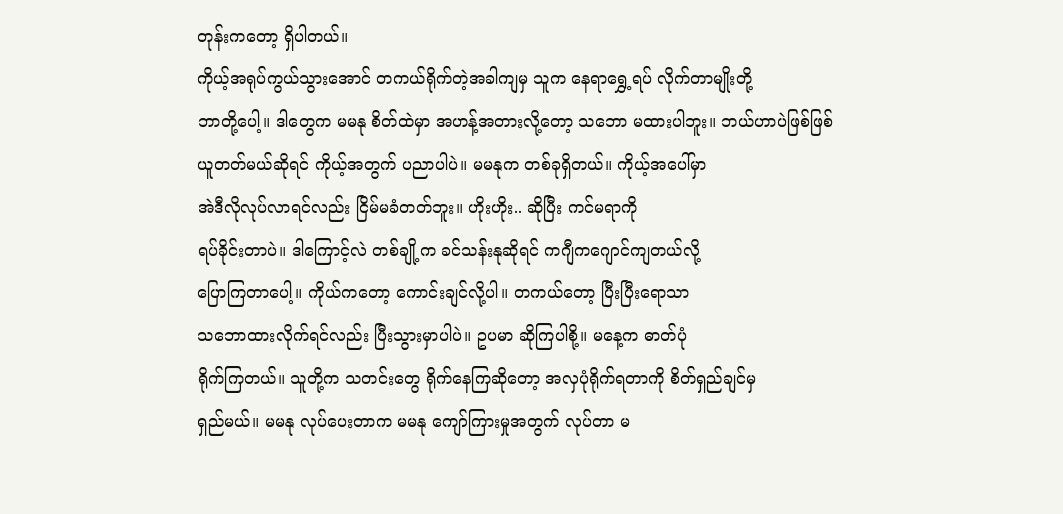တုန်းကတော့ ရှိပါတယ်။
ကိုယ့်အရုပ်ကွယ်သွားအောင် တကယ်ရိုက်တဲ့အခါကျမှ သူက နေရာရွှေ့ရပ် လိုက်တာမျိုးတို့
ဘာတို့ပေါ့။ ဒါတွေက မမနု စိတ်ထဲမှာ အဟန့်အတားလို့တော့ သဘော မထားပါဘူး။ ဘယ်ဟာပဲဖြစ်ဖြစ်
ယူတတ်မယ်ဆိုရင် ကိုယ့်အတွက် ပညာပါပဲ။ မမနုက တစ်ခုရှိတယ်။ ကိုယ့်အပေါ်မှာ
အဲဒီလိုလုပ်လာရင်လည်း ငြိမ်မခံတတ်ဘူး။ ဟိုးဟိုး.. ဆိုပြီး ကင်မရာကို
ရပ်ခိုင်းတာပဲ။ ဒါကြောင့်လဲ တစ်ချို့က ခင်သန်းနုဆိုရင် ကဂျီကဂျောင်ကျတယ်လို့
ပြောကြတာပေါ့။ ကိုယ်ကတော့ ကောင်းချင်လို့ပါ။ တကယ်တော့ ပြီးပြီးရောသာ
သဘောထားလိုက်ရင်လည်း ပြီးသွားမှာပါပဲ။ ဥပမာ ဆိုကြပါစို့။ မနေ့က ဓာတ်ပုံ
ရိုက်ကြတယ်။ သူတို့က သတင်းတွေ ရိုက်နေကြဆိုတော့ အလှပုံရိုက်ရတာကို စိတ်ရှည်ချင်မှ
ရှည်မယ်။ မမနု လုပ်ပေးတာက မမနု ကျော်ကြားမှုအတွက် လုပ်တာ မ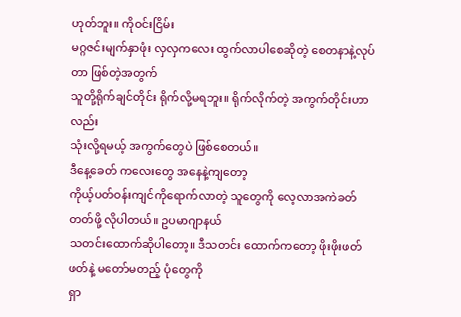ဟုတ်ဘူး။ ကိုဝင်းငြိမ်း
မဂ္ဂဇင်းမျက်နှာဖုံး လှလှကလေး ထွက်လာပါစေဆိုတဲ့ စေတနာနဲ့လုပ်တာ ဖြစ်တဲ့အတွက်
သူတို့ရိုက်ချင်တိုင်း ရိုက်လို့မရဘူး။ ရိုက်လိုက်တဲ့ အကွက်တိုင်းဟာလည်း
သုံးလို့ရမယ့် အကွက်တွေပဲ ဖြစ်စေတယ်။
ဒီနေ့ခေတ် ကလေးတွေ အနေနဲ့ကျတော့
ကိုယ့်ပတ်ဝန်းကျင်ကိုရောက်လာတဲ့ သူတွေကို လေ့လာအကဲခတ်တတ်ဖို့ လိုပါတယ်။ ဥပမာဂျာနယ်
သတင်းထောက်ဆိုပါတော့။ ဒီသတင်း ထောက်ကတော့ ဖိုးဖိုးဖတ်ဖတ်နဲ့ မတော်မတည့် ပုံတွေကို
ရှာ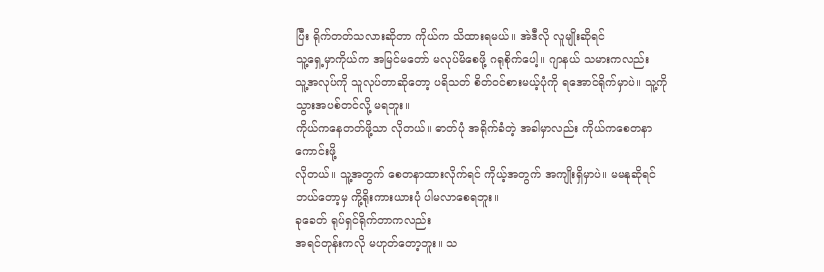ပြီး ရိုက်တတ်သလားဆိုတာ ကိုယ်က သိထားရမယ်။ အဲဒီလို လူမျိုးဆိုရင်
သူ့ရှေ့မှာကိုယ်က အမြင်မတော် မလုပ်မိစေဖို့ ဂရုစိုက်ပေါ့။ ဂျာနယ် သမားကလည်း
သူ့အလုပ်ကို သူလုပ်တာဆိုတော့ ပရိသတ် စိတ်ဝင်စားမယ့်ပုံကို ရအောင်ရိုက်မှာပဲ။ သူ့ကို သွားအပစ်တင်လို့ မရဘူး။
ကိုယ်ကနေတတ်ဖို့သာ လိုတယ်။ ဓာတ်ပုံ အရိုက်ခံတဲ့ အခါမှာလည်း ကိုယ်ကစေတနာကောင်းဖို့
လိုတယ်။ သူ့အတွက် စေတနာထားလိုက်ရင် ကိုယ့်အတွက် အကျိုးရှိမှာပဲ။ မမနုဆိုရင်
ဘယ်တော့မှ ကို့ရိုးကားယားပုံ ပါမလာစေရဘူး။
ခုခေတ် ရုပ်ရှင်ရိုက်တာကလည်း
အရင်တုန်းကလို မဟုတ်တော့ဘူး။ သ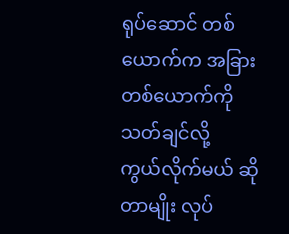ရုပ်ဆောင် တစ်ယောက်က အခြားတစ်ယောက်ကို သတ်ချင်လို့
ကွယ်လိုက်မယ် ဆိုတာမျိုး လုပ်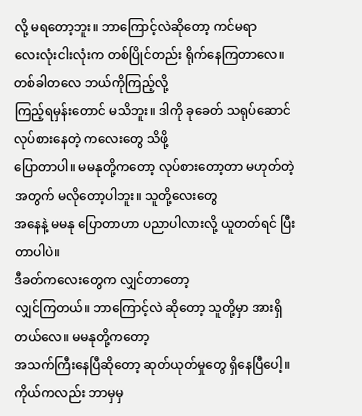လို့ မရတော့ဘူး။ ဘာကြောင့်လဲဆိုတော့ ကင်မရာ
လေးလုံးငါးလုံးက တစ်ပြိုင်တည်း ရိုက်နေကြတာလေ။ တစ်ခါတလေ ဘယ်ကိုကြည့်လို့
ကြည့်ရမှန်းတောင် မသိဘူး။ ဒါကို ခုခေတ် သရုပ်ဆောင် လုပ်စားနေတဲ့ ကလေးတွေ သိဖို့
ပြောတာပါ။ မမနုတို့ကတော့ လုပ်စားတော့တာ မဟုတ်တဲ့အတွက် မလိုတော့ပါဘူး။ သူတို့လေးတွေ
အနေနဲ့ မမနု ပြောတာဟာ ပညာပါလားလို့ ယူတတ်ရင် ပြီးတာပါပဲ။
ဒီခတ်ကလေးတွေက လျှင်တာတော့
လျှင်ကြတယ်။ ဘာကြောင့်လဲ ဆိုတော့ သူတို့မှာ အားရှိတယ်လေ။ မမနုတို့ကတော့
အသက်ကြီးနေပြီဆိုတော့ ဆုတ်ယုတ်မှုတွေ ရှိနေပြီပေါ့။ ကိုယ်ကလည်း ဘာမှမှ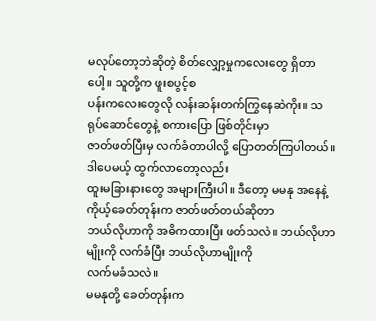မလုပ်တော့ဘဲဆိုတဲ့ စိတ်လျှော့မှုကလေးတွေ ရှိတာပေါ့။ သူတို့က ဖူးစပွင့်စ
ပန်းကလေးတွေလို လန်းဆန်းတက်ကြွနေဆဲကိုး။ သရုပ်ဆောင်တွေနဲ့ စကားပြော ဖြစ်တိုင်းမှာ
ဇာတ်ဖတ်ပြီးမှ လက်ခံတာပါလို့ ပြောတတ်ကြပါတယ်။ ဒါပေမယ့် ထွက်လာတော့လည်း
ထူးမခြားနားတွေ အများကြီးပါ။ ဒီတော့ မမနု အနေနဲ့ ကိုယ့်ခေတ်တုန်းက ဇာတ်ဖတ်တယ်ဆိုတာ
ဘယ်လိုဟာကို အဓိကထားပြီး ဖတ်သလဲ။ ဘယ်လိုဟာမျိုးကို လက်ခံပြီး ဘယ်လိုဟာမျိုးကို
လက်မခံသလဲ။
မမနုတို့ ခေတ်တုန်းက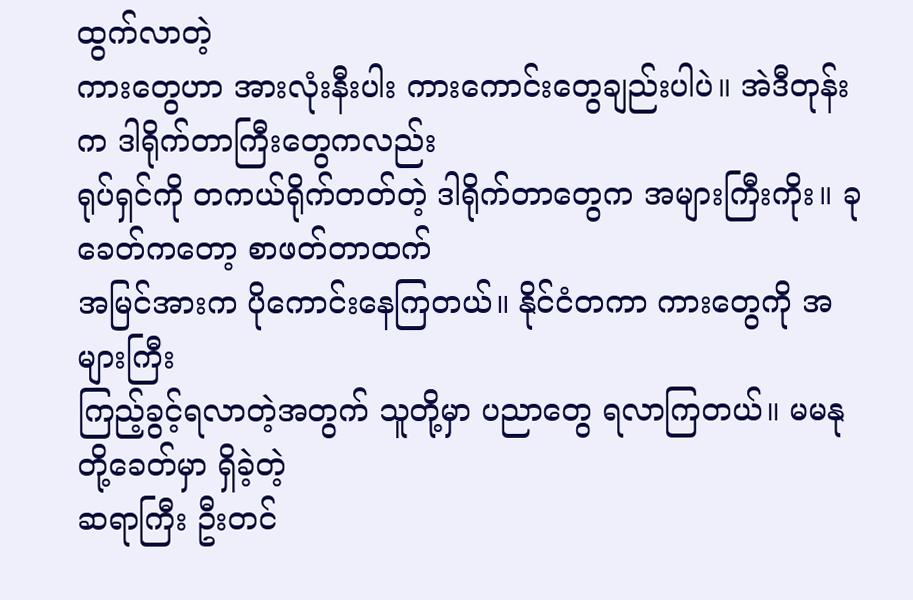ထွက်လာတဲ့
ကားတွေဟာ အားလုံးနီးပါး ကားကောင်းတွေချည်းပါပဲ။ အဲဒီတုန်းက ဒါရိုက်တာကြီးတွေကလည်း
ရုပ်ရှင်ကို တကယ်ရိုက်တတ်တဲ့ ဒါရိုက်တာတွေက အများကြီးကိုး။ ခုခေတ်ကတော့ စာဖတ်တာထက်
အမြင်အားက ပိုကောင်းနေကြတယ်။ နိုင်ငံတကာ ကားတွေကို အများကြီး
ကြည့်ခွင့်ရလာတဲ့အတွက် သူတို့မှာ ပညာတွေ ရလာကြတယ်။ မမနုတို့ခေတ်မှာ ရှိခဲ့တဲ့
ဆရာကြီး ဦးတင်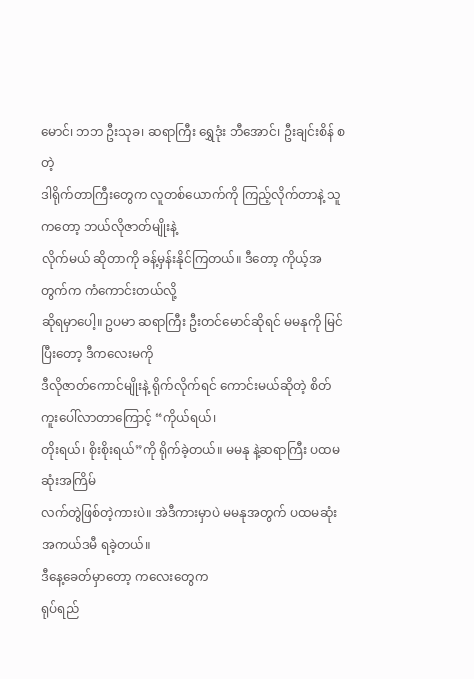မောင်၊ ဘဘ ဦးသုခ၊ ဆရာကြီး ရွှေဒုံး ဘီအောင်၊ ဦးချင်းစိန် စတဲ့
ဒါရိုက်တာကြီးတွေက လူတစ်ယောက်ကို ကြည့်လိုက်တာနဲ့ သူကတော့ ဘယ်လိုဇာတ်မျိုးနဲ့
လိုက်မယ် ဆိုတာကို ခန့်မှန်းနိုင်ကြတယ်။ ဒီတော့ ကိုယ့်အတွက်က ကံကောင်းတယ်လို့
ဆိုရမှာပေါ့။ ဥပမာ ဆရာကြီး ဦးတင်မောင်ဆိုရင် မမနုကို မြင်ပြီးတော့ ဒီကလေးမကို
ဒီလိုဇာတ်ကောင်မျိုးနဲ့ ရိုက်လိုက်ရင် ကောင်းမယ်ဆိုတဲ့ စိတ်ကူးပေါ်လာတာကြောင့် “ကိုယ်ရယ်၊
တိုးရယ်၊ စိုးစိုးရယ်”ကို ရိုက်ခဲ့တယ်။ မမနု နဲ့ဆရာကြီး ပထမဆုံးအကြိမ်
လက်တွဲဖြစ်တဲ့ကားပဲ။ အဲဒီကားမှာပဲ မမနုအတွက် ပထမဆုံး အကယ်ဒမီ ရခဲ့တယ်။
ဒီနေ့ခေတ်မှာတော့ ကလေးတွေက
ရုပ်ရည်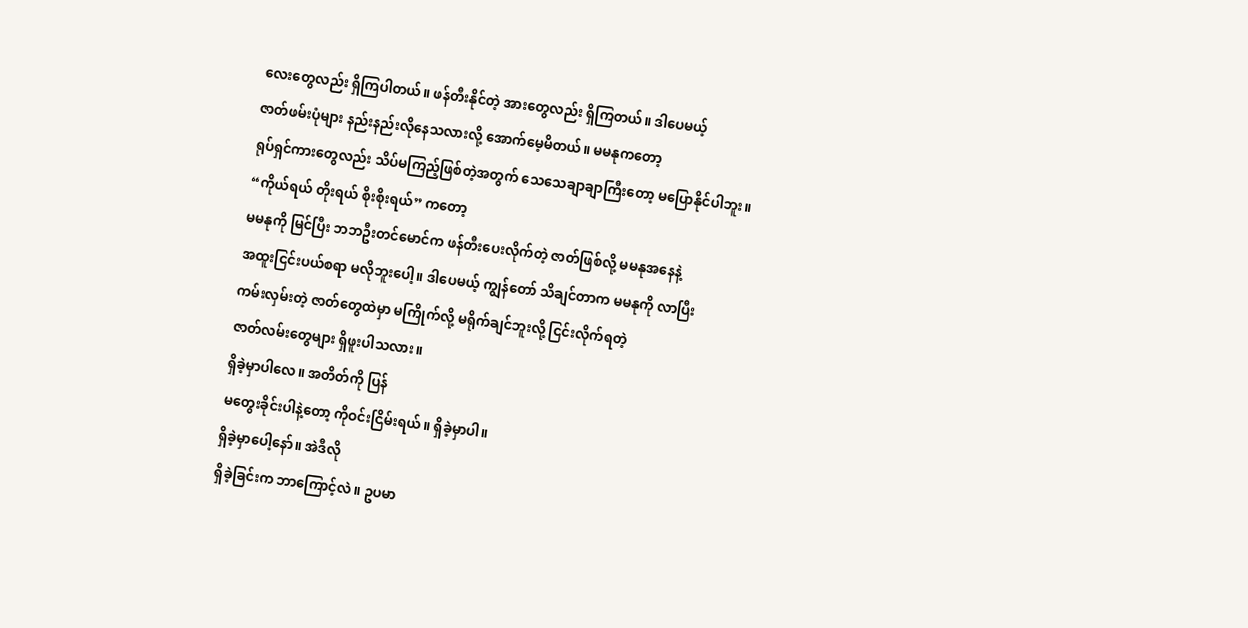လေးတွေလည်း ရှိကြပါတယ်။ ဖန်တီးနိုင်တဲ့ အားတွေလည်း ရှိကြတယ်။ ဒါပေမယ့်
ဇာတ်ဖမ်းပုံများ နည်းနည်းလိုနေသလားလို့ အောက်မေ့မိတယ်။ မမနုကတော့
ရုပ်ရှင်ကားတွေလည်း သိပ်မကြည့်ဖြစ်တဲ့အတွက် သေသေချာချာကြီးတော့ မပြောနိုင်ပါဘူး။
“ကိုယ်ရယ် တိုးရယ် စိုးစိုးရယ်” ကတော့
မမနုကို မြင်ပြီး ဘဘဦးတင်မောင်က ဖန်တီးပေးလိုက်တဲ့ ဇာတ်ဖြစ်လို့ မမနုအနေနဲ့
အထူးငြင်းပယ်စရာ မလိုဘူးပေါ့။ ဒါပေမယ့် ကျွန်တော် သိချင်တာက မမနုကို လာပြီး
ကမ်းလှမ်းတဲ့ ဇာတ်တွေထဲမှာ မကြိုက်လို့ မရိုက်ချင်ဘူးလို့ ငြင်းလိုက်ရတဲ့
ဇာတ်လမ်းတွေများ ရှိဖူးပါသလား။
ရှိခဲ့မှာပါလေ။ အတိတ်ကို ပြန်
မတွေးခိုင်းပါနဲ့တော့ ကိုဝင်းငြိမ်းရယ်။ ရှိခဲ့မှာပါ။
ရှိခဲ့မှာပေါ့နော်။ အဲဒီလို
ရှိခဲ့ခြင်းက ဘာကြောင့်လဲ။ ဥပမာ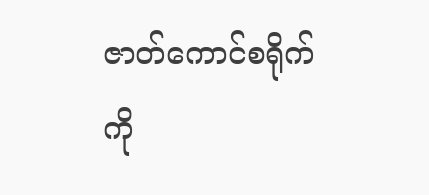ဇာတ်ကောင်စရိုက်ကို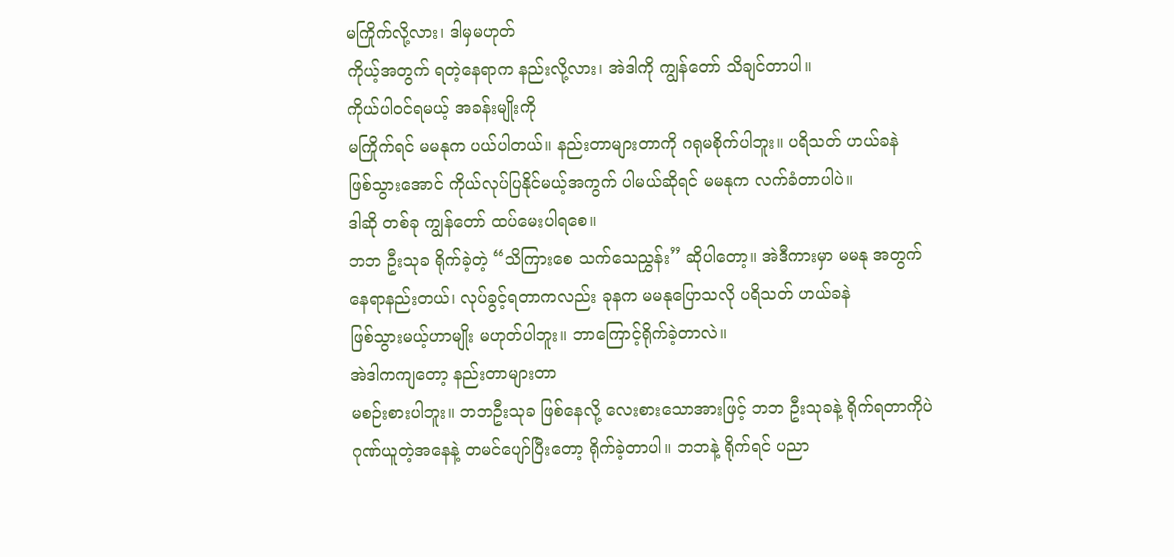မကြိုက်လို့လား၊ ဒါမှမဟုတ်
ကိုယ့်အတွက် ရတဲ့နေရာက နည်းလို့လား၊ အဲဒါကို ကျွန်တော် သိချင်တာပါ။
ကိုယ်ပါဝင်ရမယ့် အခန်းမျိုးကို
မကြိုက်ရင် မမနုက ပယ်ပါတယ်။ နည်းတာများတာကို ဂရုမစိုက်ပါဘူး။ ပရိသတ် ဟယ်ခနဲ
ဖြစ်သွားအောင် ကိုယ်လုပ်ပြနိုင်မယ့်အကွက် ပါမယ်ဆိုရင် မမနုက လက်ခံတာပါပဲ။
ဒါဆို တစ်ခု ကျွန်တော် ထပ်မေးပါရစေ။
ဘဘ ဦးသုခ ရိုက်ခဲ့တဲ့ “သိကြားစေ သက်သေညွှန်း” ဆိုပါတော့။ အဲဒီကားမှာ မမနု အတွက်
နေရာနည်းတယ်၊ လုပ်ခွင့်ရတာကလည်း ခုနက မမနုပြောသလို ပရိသတ် ဟယ်ခနဲ
ဖြစ်သွားမယ့်ဟာမျိုး မဟုတ်ပါဘူး။ ဘာကြောင့်ရိုက်ခဲ့တာလဲ။
အဲဒါကကျတော့ နည်းတာများတာ
မစဉ်းစားပါဘူး။ ဘဘဦးသုခ ဖြစ်နေလို့ လေးစားသောအားဖြင့် ဘဘ ဦးသုခနဲ့ ရိုက်ရတာကိုပဲ
ဂုဏ်ယူတဲ့အနေနဲ့ တမင်ပျော်ပြီးတော့ ရိုက်ခဲ့တာပါ။ ဘဘနဲ့ ရိုက်ရင် ပညာ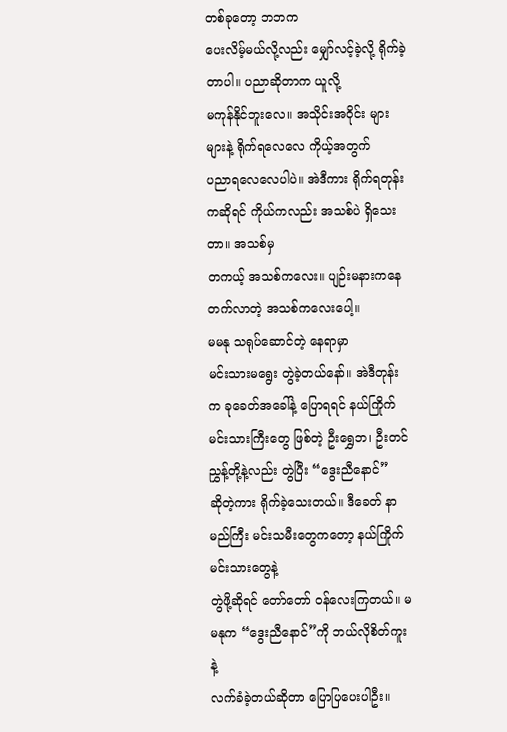တစ်ခုတော့ ဘဘက
ပေးလိမ့်မယ်လို့လည်း မျှော်လင့်ခဲ့လို့ ရိုက်ခဲ့ တာပါ။ ပညာဆိုတာက ယူလို့
မကုန်နိုင်ဘူးလေ။ အသိုင်းအဝိုင်း များများနဲ့ ရိုက်ရလေလေ ကိုယ့်အတွက်
ပညာရလေလေပါပဲ။ အဲဒီကား ရိုက်ရတုန်းကဆိုရင် ကိုယ်ကလည်း အသစ်ပဲ ရှိသေးတာ။ အသစ်မှ
တကယ့် အသစ်ကလေး။ ပျဉ်းမနားကနေ တက်လာတဲ့ အသစ်ကလေးပေါ့။
မမနု သရုပ်ဆောင်တဲ့ နေရာမှာ
မင်းသားမရွေး တွဲခဲ့တယ်နော်။ အဲဒီတုန်းက ခုခေတ်အခေါ်နဲ့ ပြောရရင် နယ်ကြိုက်
မင်းသားကြီးတွေ ဖြစ်တဲ့ ဦးရွှေဘ၊ ဦးတင်ညွှန့်တို့နဲ့လည်း တွဲပြီး “ဒွေးညီနောင်”
ဆိုတဲ့ကား ရိုက်ခဲ့သေးတယ်။ ဒီခေတ် နာမည်ကြီး မင်းသမီးတွေကတော့ နယ်ကြိုက်မင်းသားတွေနဲ့
တွဲဖို့ဆိုရင် တော်တော် ဝန်လေးကြတယ်။ မမနုက “ဒွေးညီနောင်”ကို ဘယ်လိုစိတ်ကူးနဲ့
လက်ခံခဲ့တယ်ဆိုတာ ပြောပြပေးပါဦး။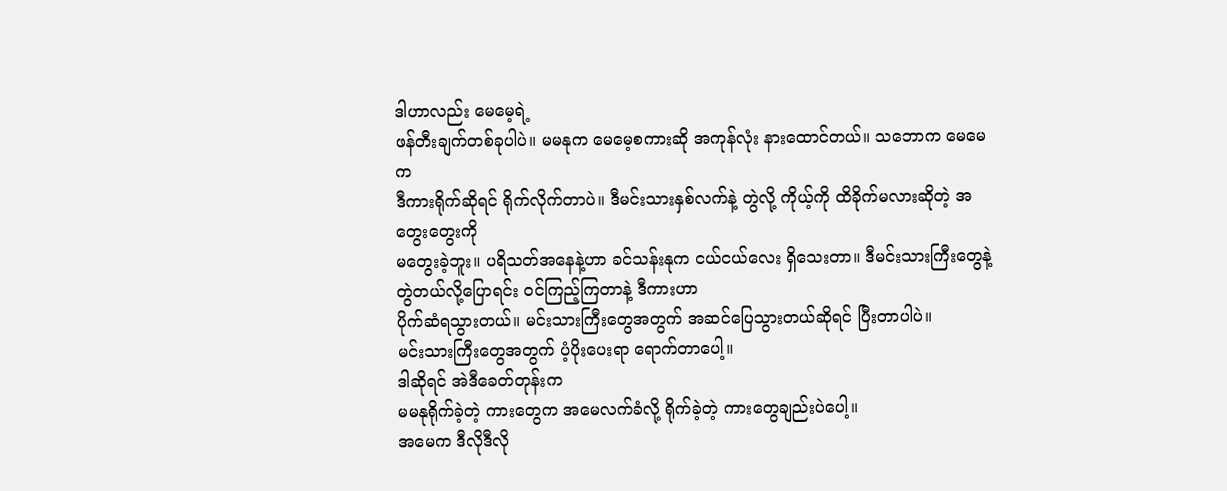ဒါဟာလည်း မေမေ့ရဲ့
ဖန်တီးချက်တစ်ခုပါပဲ။ မမနုက မေမေ့စကားဆို အကုန်လုံး နားထောင်တယ်။ သဘောက မေမေက
ဒီကားရိုက်ဆိုရင် ရိုက်လိုက်တာပဲ။ ဒီမင်းသားနှစ်လက်နဲ့ တွဲလို့ ကိုယ့်ကို ထိခိုက်မလားဆိုတဲ့ အတွေးတွေးကို
မတွေးခဲ့ဘူး။ ပရိသတ်အနေနဲ့ဟာ ခင်သန်းနုက ငယ်ငယ်လေး ရှိသေးတာ။ ဒီမင်းသားကြီးတွေနဲ့
တွဲတယ်လို့ပြောရင်း ဝင်ကြည့်ကြတာနဲ့ ဒီကားဟာ
ပိုက်ဆံရသွားတယ်။ မင်းသားကြီးတွေအတွက် အဆင်ပြေသွားတယ်ဆိုရင် ပြီးတာပါပဲ။
မင်းသားကြီးတွေအတွက် ပံ့ပိုးပေးရာ ရောက်တာပေါ့။
ဒါဆိုရင် အဲဒီခေတ်တုန်းက
မမနုရိုက်ခဲ့တဲ့ ကားတွေက အမေလက်ခံလို့ ရိုက်ခဲ့တဲ့ ကားတွေချည်းပဲပေါ့။
အမေက ဒီလိုဒီလို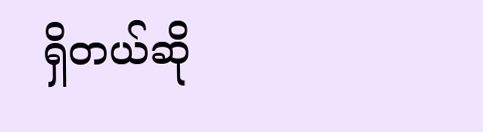ရှိတယ်ဆို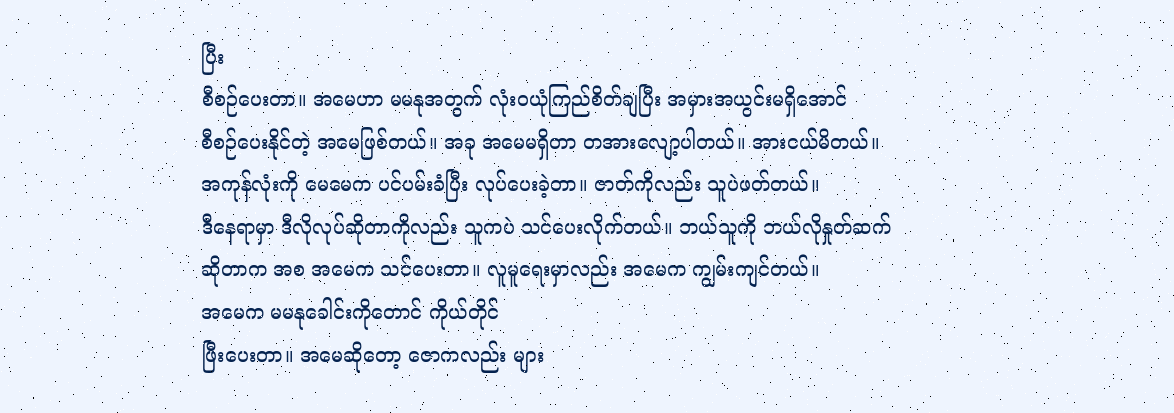ပြီး
စီစဉ်ပေးတာ။ အမေဟာ မမနုအတွက် လုံးဝယုံကြည်စိတ်ချပြီး အမှားအယွင်းမရှိအောင်
စီစဉ်ပေးနိုင်တဲ့ အမေဖြစ်တယ်။ အခု အမေမရှိတာ တအားလျော့ပါတယ်။ အားငယ်မိတယ်။
အကုန်လုံးကို မေမေက ပင်ပမ်းခံပြီး လုပ်ပေးခဲ့တာ။ ဇာတ်ကိုလည်း သူပဲဖတ်တယ်။
ဒီနေရာမှာ ဒီလိုလုပ်ဆိုတာကိုလည်း သူကပဲ သင်ပေးလိုက်တယ်။ ဘယ်သူကို ဘယ်လိုနှုတ်ဆက်
ဆိုတာက အစ အမေက သင်ပေးတာ။ လူမူရေးမှာလည်း အမေက ကျွမ်းကျင်တယ်။
အမေက မမနုခေါင်းကိုတောင် ကိုယ်တိုင်
ဖြီးပေးတာ။ အမေဆိုတော့ ဇောကလည်း များ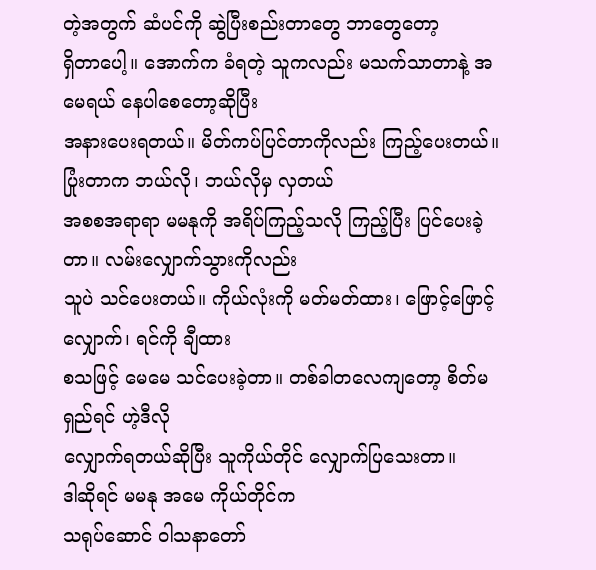တဲ့အတွက် ဆံပင်ကို ဆွဲပြီးစည်းတာတွေ ဘာတွေတော့
ရှိတာပေါ့။ အောက်က ခံရတဲ့ သူကလည်း မသက်သာတာနဲ့ အမေရယ် နေပါစေတော့ဆိုပြီး
အနားပေးရတယ်။ မိတ်ကပ်ပြင်တာကိုလည်း ကြည့်ပေးတယ်။ ပြုံးတာက ဘယ်လို၊ ဘယ်လိုမှ လှတယ်
အစစအရာရာ မမနုကို အရိပ်ကြည့်သလို ကြည့်ပြီး ပြင်ပေးခဲ့တာ။ လမ်းလျှောက်သွားကိုလည်း
သူပဲ သင်ပေးတယ်။ ကိုယ်လုံးကို မတ်မတ်ထား၊ ဖြောင့်ဖြောင့်လျှောက်၊ ရင်ကို ချီထား
စသဖြင့် မေမေ သင်ပေးခဲ့တာ။ တစ်ခါတလေကျတော့ စိတ်မရှည်ရင် ဟဲ့ဒီလို
လျှောက်ရတယ်ဆိုပြီး သူကိုယ်တိုင် လျှောက်ပြသေးတာ။
ဒါဆိုရင် မမနု အမေ ကိုယ်တိုင်က
သရုပ်ဆောင် ဝါသနာတော်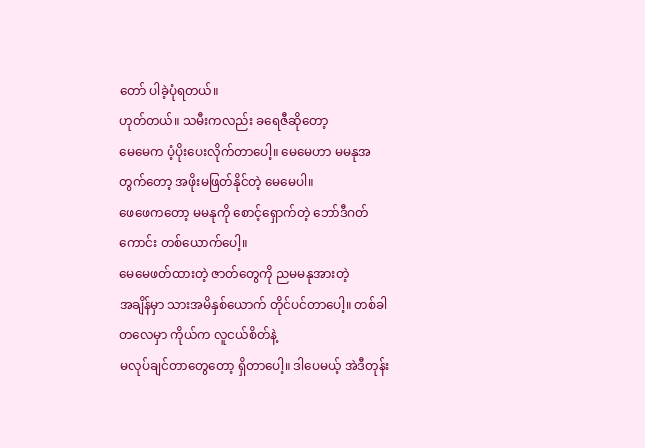တော် ပါခဲ့ပုံရတယ်။
ဟုတ်တယ်။ သမီးကလည်း ခရေဇီဆိုတော့
မေမေက ပံ့ပိုးပေးလိုက်တာပေါ့။ မေမေဟာ မမနုအတွက်တော့ အဖိုးမဖြတ်နိုင်တဲ့ မေမေပါ။
ဖေဖေကတော့ မမနုကို စောင့်ရှောက်တဲ့ ဘော်ဒီဂတ်ကောင်း တစ်ယောက်ပေါ့။
မေမေဖတ်ထားတဲ့ ဇာတ်တွေကို ညမမနုအားတဲ့
အချိန်မှာ သားအမိနှစ်ယောက် တိုင်ပင်တာပေါ့။ တစ်ခါတလေမှာ ကိုယ်က လူငယ်စိတ်နဲ့
မလုပ်ချင်တာတွေတော့ ရှိတာပေါ့။ ဒါပေမယ့် အဲဒီတုန်း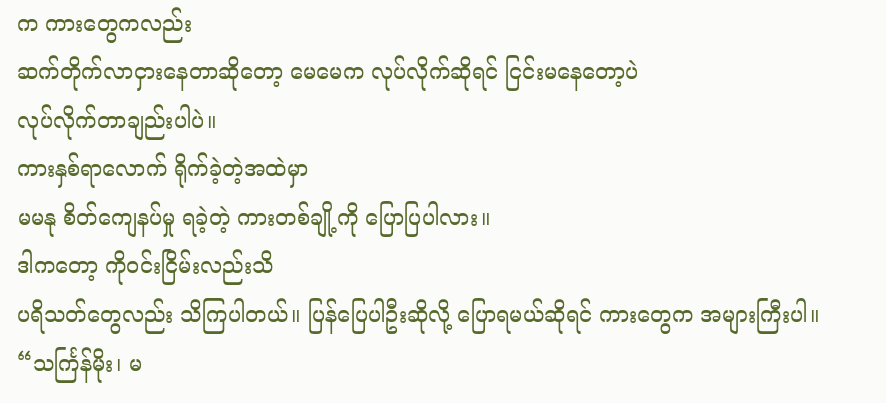က ကားတွေကလည်း
ဆက်တိုက်လာငှားနေတာဆိုတော့ မေမေက လုပ်လိုက်ဆိုရင် ငြင်းမနေတော့ပဲ
လုပ်လိုက်တာချည်းပါပဲ။
ကားနှစ်ရာလောက် ရိုက်ခဲ့တဲ့အထဲမှာ
မမနု စိတ်ကျေနပ်မှု ရခဲ့တဲ့ ကားတစ်ချို့ကို ပြောပြပါလား။
ဒါကတော့ ကိုဝင်းငြိမ်းလည်းသိ
ပရိသတ်တွေလည်း သိကြပါတယ်။ ပြန်ပြေပါဦးဆိုလို့ ပြောရမယ်ဆိုရင် ကားတွေက အများကြီးပါ။
“သင်္ကြန်မိုး၊ မ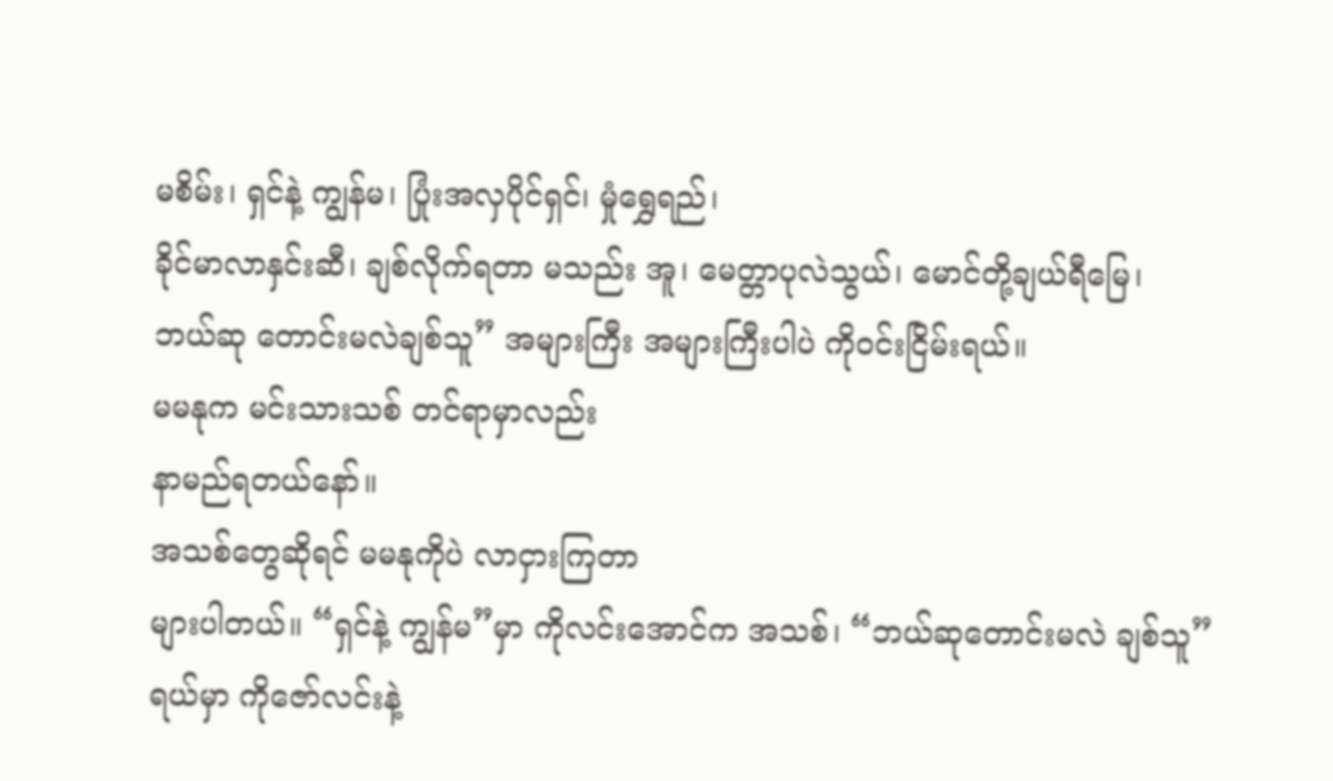မစိမ်း၊ ရှင်နဲ့ ကျွန်မ၊ ပြုံးအလှပိုင်ရှင်၊ မှုံရွှေရည်၊
ခိုင်မာလာနှင်းဆီ၊ ချစ်လိုက်ရတာ မသည်း အူ၊ မေတ္တာပုလဲသွယ်၊ မောင်တို့ချယ်ရီမြေ၊
ဘယ်ဆု တောင်းမလဲချစ်သူ” အများကြီး အများကြီးပါပဲ ကိုဝင်းငြိမ်းရယ်။
မမနုက မင်းသားသစ် တင်ရာမှာလည်း
နာမည်ရတယ်နော်။
အသစ်တွေဆိုရင် မမနုကိုပဲ လာငှားကြတာ
များပါတယ်။ “ရှင်နဲ့ ကျွန်မ”မှာ ကိုလင်းအောင်က အသစ်၊ “ဘယ်ဆုတောင်းမလဲ ချစ်သူ”
ရယ်မှာ ကိုဇော်လင်းနဲ့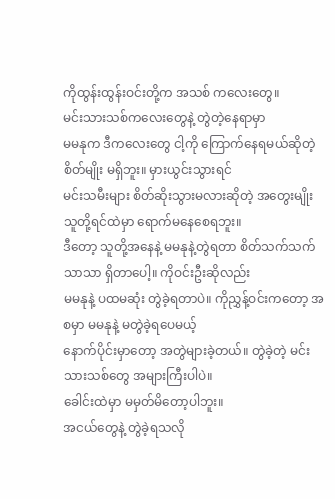ကိုထွန်းထွန်းဝင်းတို့က အသစ် ကလေးတွေ။
မင်းသားသစ်ကလေးတွေနဲ့ တွဲတဲ့နေရာမှာ
မမနုက ဒီကလေးတွေ ငါ့ကို ကြောက်နေရမယ်ဆိုတဲ့ စိတ်မျိုး မရှိဘူး။ မှားယွင်းသွားရင်
မင်းသမီးများ စိတ်ဆိုးသွားမလားဆိုတဲ့ အတွေးမျိုး သူတို့ရင်ထဲမှာ ရောက်မနေစေရဘူး။
ဒီတော့ သူတို့အနေနဲ့ မမနုနဲ့တွဲရတာ စိတ်သက်သက်သာသာ ရှိတာပေါ့။ ကိုဝင်းဦးဆိုလည်း
မမနုနဲ့ ပထမဆုံး တွဲခဲ့ရတာပဲ။ ကိုညွှန့်ဝင်းကတော့ အစမှာ မမနုနဲ့ မတွဲခဲ့ရပေမယ့်
နောက်ပိုင်းမှာတော့ အတွဲများခဲ့တယ်။ တွဲခဲ့တဲ့ မင်းသားသစ်တွေ အများကြီးပါပဲ။
ခေါင်းထဲမှာ မမှတ်မိတော့ပါဘူး။
အငယ်တွေနဲ့ တွဲခဲ့ရသလို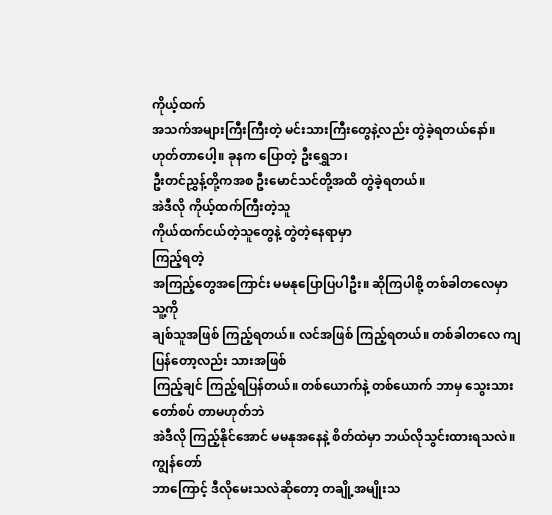ကိုယ့်ထက်
အသက်အများကြီးကြီးတဲ့ မင်းသားကြီးတွေနဲ့လည်း တွဲခဲ့ရတယ်နော်။
ဟုတ်တာပေါ့။ ခုနက ပြောတဲ့ ဦးရွှေဘ၊
ဦးတင်ညွှန့်တို့ကအစ ဦးမောင်သင်တို့အထိ တွဲခဲ့ရတယ်။
အဲဒီလို ကိုယ့်ထက်ကြီးတဲ့သူ
ကိုယ်ထက်ငယ်တဲ့သူတွေနဲ့ တွဲတဲ့နေရာမှာ
ကြည့်ရတဲ့
အကြည့်တွေအကြောင်း မမနုပြောပြပါဦး။ ဆိုကြပါစို့ တစ်ခါတလေမှာ
သူ့ကို
ချစ်သူအဖြစ် ကြည့်ရတယ်။ လင်အဖြစ် ကြည့်ရတယ်။ တစ်ခါတလေ ကျပြန်တော့လည်း သားအဖြစ်
ကြည့်ချင် ကြည့်ရပြန်တယ်။ တစ်ယောက်နဲ့ တစ်ယောက် ဘာမှ သွေးသားတော်စပ် တာမဟုတ်ဘဲ
အဲဒီလို ကြည့်နိုင်အောင် မမနုအနေနဲ့ စိတ်ထဲမှာ ဘယ်လိုသွင်းထားရသလဲ။ ကျွန်တော်
ဘာကြောင့် ဒီလိုမေးသလဲဆိုတော့ တချို့အမျိုးသ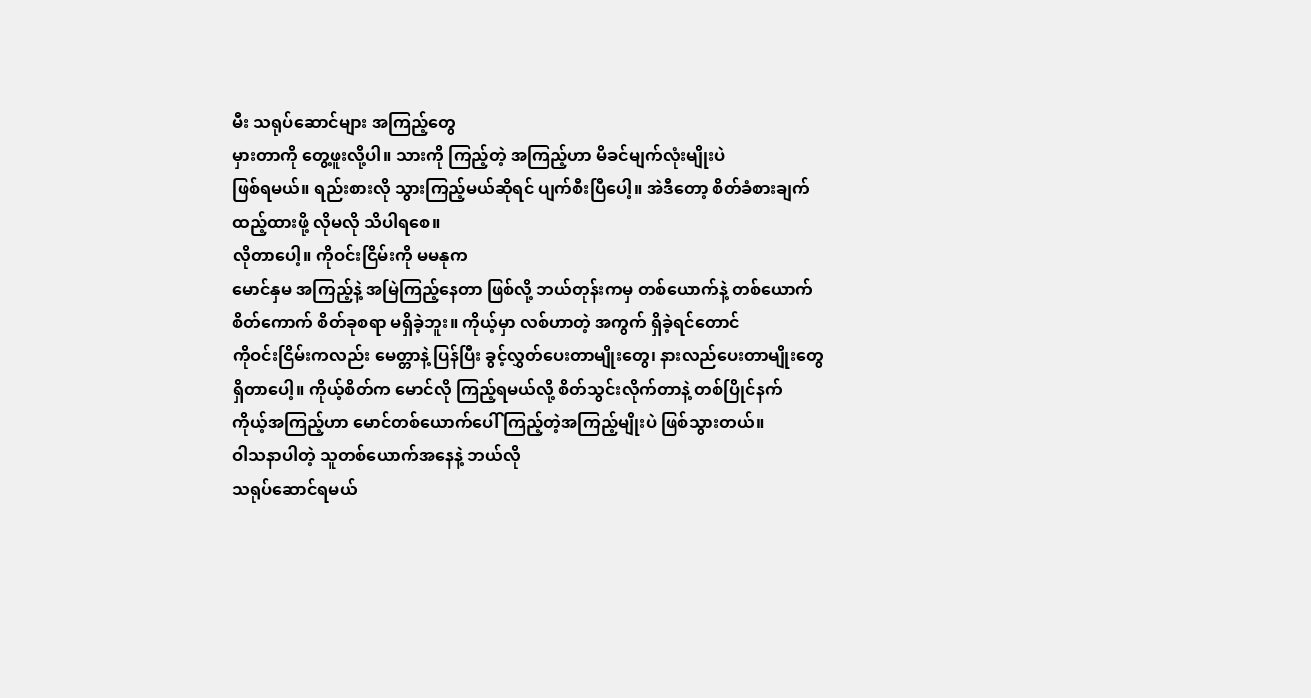မီး သရုပ်ဆောင်များ အကြည့်တွေ
မှားတာကို တွေ့ဖူးလို့ပါ။ သားကို ကြည့်တဲ့ အကြည့်ဟာ မိခင်မျက်လုံးမျိုးပဲ
ဖြစ်ရမယ်။ ရည်းစားလို သွားကြည့်မယ်ဆိုရင် ပျက်စီးပြီပေါ့။ အဲဒီတော့ စိတ်ခံစားချက်
ထည့်ထားဖို့ လိုမလို သိပါရစေ။
လိုတာပေါ့။ ကိုဝင်းငြိမ်းကို မမနုက
မောင်နှမ အကြည့်နဲ့ အမြဲကြည့်နေတာ ဖြစ်လို့ ဘယ်တုန်းကမှ တစ်ယောက်နဲ့ တစ်ယောက်
စိတ်ကောက် စိတ်ခုစရာ မရှိခဲ့ဘူး။ ကိုယ့်မှာ လစ်ဟာတဲ့ အကွက် ရှိခဲ့ရင်တောင်
ကိုဝင်းငြိမ်းကလည်း မေတ္တာနဲ့ ပြန်ပြီး ခွင့်လွှတ်ပေးတာမျိုးတွေ၊ နားလည်ပေးတာမျိုးတွေ
ရှိတာပေါ့။ ကိုယ့်စိတ်က မောင်လို ကြည့်ရမယ်လို့ စိတ်သွင်းလိုက်တာနဲ့ တစ်ပြိုင်နက်
ကိုယ့်အကြည့်ဟာ မောင်တစ်ယောက်ပေါ် ကြည့်တဲ့အကြည့်မျိုးပဲ ဖြစ်သွားတယ်။
ဝါသနာပါတဲ့ သူတစ်ယောက်အနေနဲ့ ဘယ်လို
သရုပ်ဆောင်ရမယ်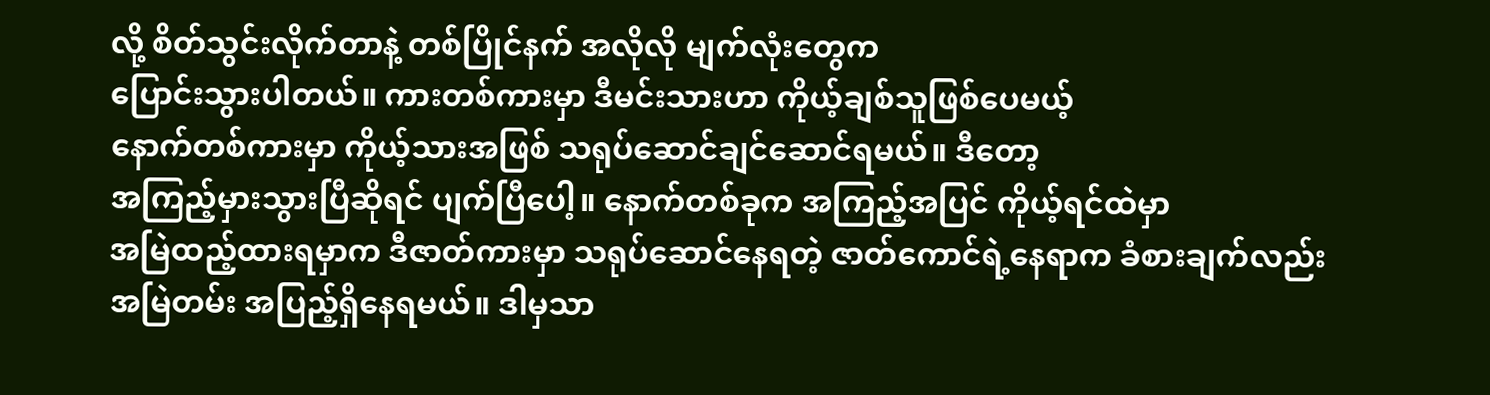လို့ စိတ်သွင်းလိုက်တာနဲ့ တစ်ပြိုင်နက် အလိုလို မျက်လုံးတွေက
ပြောင်းသွားပါတယ်။ ကားတစ်ကားမှာ ဒီမင်းသားဟာ ကိုယ့်ချစ်သူဖြစ်ပေမယ့်
နောက်တစ်ကားမှာ ကိုယ့်သားအဖြစ် သရုပ်ဆောင်ချင်ဆောင်ရမယ်။ ဒီတော့
အကြည့်မှားသွားပြီဆိုရင် ပျက်ပြီပေါ့။ နောက်တစ်ခုက အကြည့်အပြင် ကိုယ့်ရင်ထဲမှာ
အမြဲထည့်ထားရမှာက ဒီဇာတ်ကားမှာ သရုပ်ဆောင်နေရတဲ့ ဇာတ်ကောင်ရဲ့နေရာက ခံစားချက်လည်း
အမြဲတမ်း အပြည့်ရှိနေရမယ်။ ဒါမှသာ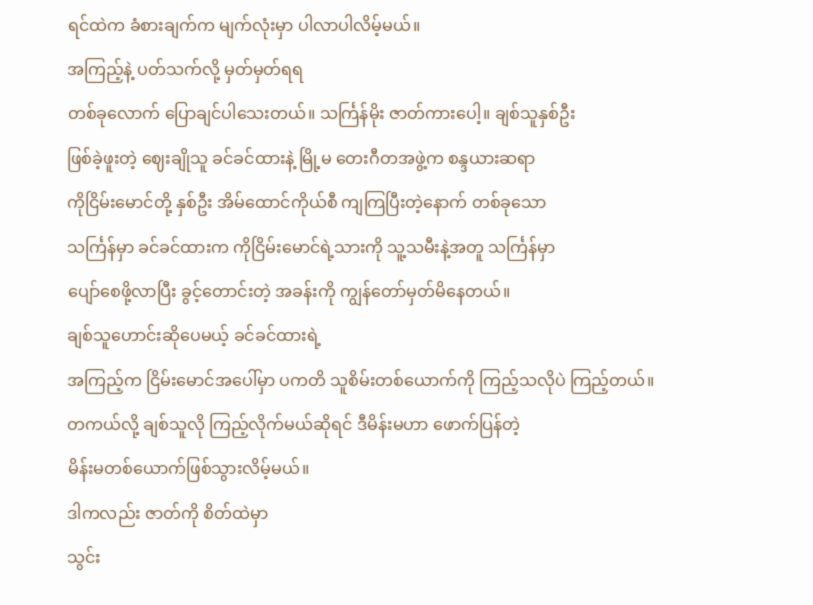ရင်ထဲက ခံစားချက်က မျက်လုံးမှာ ပါလာပါလိမ့်မယ်။
အကြည့်နဲ့ ပတ်သက်လို့ မှတ်မှတ်ရရ
တစ်ခုလောက် ပြောချင်ပါသေးတယ်။ သင်္ကြန်မိုး ဇာတ်ကားပေါ့။ ချစ်သူနှစ်ဦး
ဖြစ်ခဲ့ဖူးတဲ့ ဈေးချိုသူ ခင်ခင်ထားနဲ့ မြို့မ တေးဂီတအဖွဲ့က စန္ဒယားဆရာ
ကိုငြိမ်းမောင်တို့ နှစ်ဦး အိမ်ထောင်ကိုယ်စီ ကျကြပြီးတဲ့နောက် တစ်ခုသော
သင်္ကြန်မှာ ခင်ခင်ထားက ကိုငြိမ်းမောင်ရဲ့သားကို သူ့သမီးနဲ့အတူ သင်္ကြန်မှာ
ပျော်စေဖို့လာပြီး ခွင့်တောင်းတဲ့ အခန်းကို ကျွန်တော်မှတ်မိနေတယ်။
ချစ်သူဟောင်းဆိုပေမယ့် ခင်ခင်ထားရဲ့
အကြည့်က ငြိမ်းမောင်အပေါ်မှာ ပကတိ သူစိမ်းတစ်ယောက်ကို ကြည့်သလိုပဲ ကြည့်တယ်။
တကယ်လို့ ချစ်သူလို ကြည့်လိုက်မယ်ဆိုရင် ဒီမိန်းမဟာ ဖောက်ပြန်တဲ့
မိန်းမတစ်ယောက်ဖြစ်သွားလိမ့်မယ်။
ဒါကလည်း ဇာတ်ကို စိတ်ထဲမှာ
သွင်း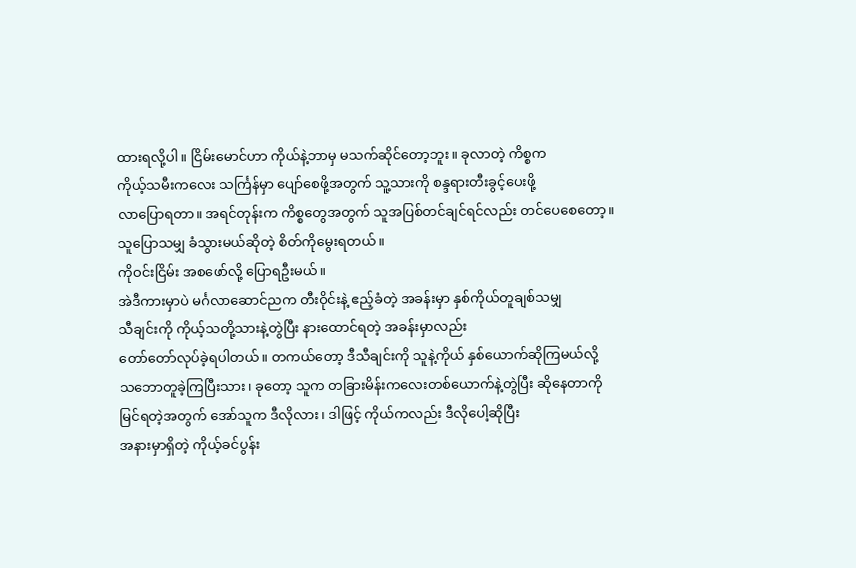ထားရလို့ပါ။ ငြိမ်းမောင်ဟာ ကိုယ်နဲ့ဘာမှ မသက်ဆိုင်တော့ဘူး။ ခုလာတဲ့ ကိစ္စက
ကိုယ့်သမီးကလေး သင်္ကြန်မှာ ပျော်စေဖို့အတွက် သူ့သားကို စန္ဒရားတီးခွင့်ပေးဖို့
လာပြောရတာ။ အရင်တုန်းက ကိစ္စတွေအတွက် သူအပြစ်တင်ချင်ရင်လည်း တင်ပေစေတော့။
သူပြောသမျှ ခံသွားမယ်ဆိုတဲ့ စိတ်ကိုမွေးရတယ်။
ကိုဝင်းငြိမ်း အစဖော်လို့ ပြောရဦးမယ်။
အဲဒီကားမှာပဲ မင်္ဂလာဆောင်ညက တီးဝိုင်းနဲ့ ဧည့်ခံတဲ့ အခန်းမှာ နှစ်ကိုယ်တူချစ်သမျှ
သီချင်းကို ကိုယ့်သတို့သားနဲ့တွဲပြီး နားထောင်ရတဲ့ အခန်းမှာလည်း
တော်တော်လုပ်ခဲ့ရပါတယ်။ တကယ်တော့ ဒီသီချင်းကို သူနဲ့ကိုယ် နှစ်ယောက်ဆိုကြမယ်လို့
သဘောတူခဲ့ကြပြီးသား၊ ခုတော့ သူက တခြားမိန်းကလေးတစ်ယောက်နဲ့တွဲပြီး ဆိုနေတာကို
မြင်ရတဲ့အတွက် အော်သူက ဒီလိုလား၊ ဒါဖြင့် ကိုယ်ကလည်း ဒီလိုပေါ့ဆိုပြီး
အနားမှာရှိတဲ့ ကိုယ့်ခင်ပွန်း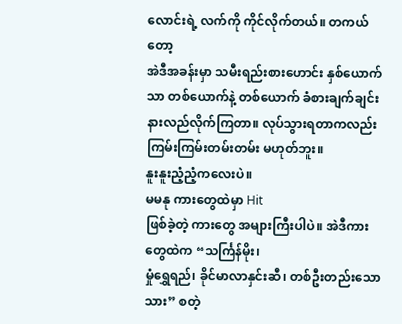လောင်းရဲ့ လက်ကို ကိုင်လိုက်တယ်။ တကယ်တော့
အဲဒီအခန်းမှာ သမီးရည်းစားဟောင်း နှစ်ယောက်သာ တစ်ယောက်နဲ့ တစ်ယောက် ခံစားချက်ချင်း
နားလည်လိုက်ကြတာ။ လုပ်သွားရတာကလည်း ကြမ်းကြမ်းတမ်းတမ်း မဟုတ်ဘူး။
နူးနူးညံ့ညံ့ကလေးပဲ။
မမနု ကားတွေထဲမှာ Hit
ဖြစ်ခဲ့တဲ့ ကားတွေ အများကြီးပါပဲ။ အဲဒီကားတွေထဲက “သင်္ကြန်မိုး၊
မှုံရွှေရည်၊ ခိုင်မာလာနှင်းဆီ၊ တစ်ဦးတည်းသောသား” စတဲ့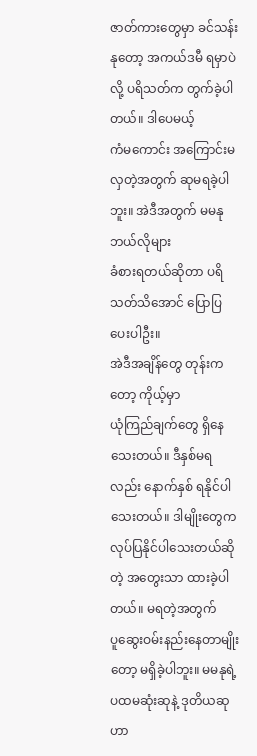ဇာတ်ကားတွေမှာ ခင်သန်းနုတော့ အကယ်ဒမီ ရမှာပဲလို့ ပရိသတ်က တွက်ခဲ့ပါတယ်။ ဒါပေမယ့်
ကံမကောင်း အကြောင်းမလှတဲ့အတွက် ဆုမရခဲ့ပါဘူး။ အဲဒီအတွက် မမနု ဘယ်လိုများ
ခံစားရတယ်ဆိုတာ ပရိသတ်သိအောင် ပြောပြပေးပါဦး။
အဲဒီအချိန်တွေ တုန်းကတော့ ကိုယ့်မှာ
ယုံကြည်ချက်တွေ ရှိနေသေးတယ်။ ဒီနှစ်မရလည်း နောက်နှစ် ရနိုင်ပါသေးတယ်။ ဒါမျိုးတွေက
လုပ်ပြနိုင်ပါသေးတယ်ဆိုတဲ့ အတွေးသာ ထားခဲ့ပါတယ်။ မရတဲ့အတွက်
ပူဆွေးဝမ်းနည်းနေတာမျိုးတော့ မရှိခဲ့ပါဘူး။ မမနုရဲ့ ပထမဆုံးဆုနဲ့ ဒုတိယဆုဟာ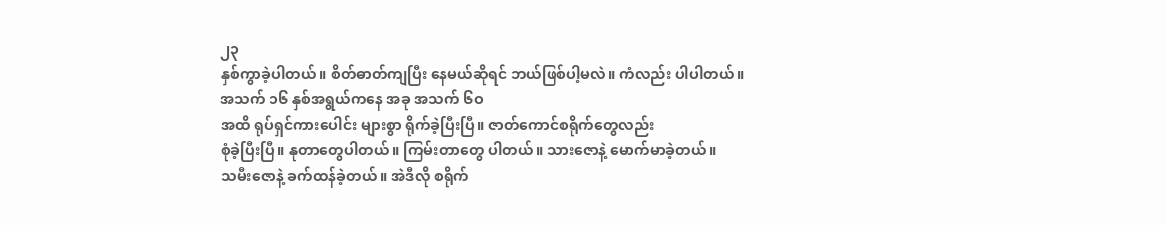၂၃
နှစ်ကွာခဲ့ပါတယ်။ စိတ်ဓာတ်ကျပြီး နေမယ်ဆိုရင် ဘယ်ဖြစ်ပါ့မလဲ။ ကံလည်း ပါပါတယ်။
အသက် ၁၆ နှစ်အရွယ်ကနေ အခု အသက် ၆ဝ
အထိ ရုပ်ရှင်ကားပေါင်း များစွာ ရိုက်ခဲ့ပြီးပြီ။ ဇာတ်ကောင်စရိုက်တွေလည်း
စုံခဲ့ပြီးပြီ။ နုတာတွေပါတယ်။ ကြမ်းတာတွေ ပါတယ်။ သားဇောနဲ့ မောက်မာခဲ့တယ်။
သမီးဇောနဲ့ ခက်ထန်ခဲ့တယ်။ အဲဒီလို စရိုက်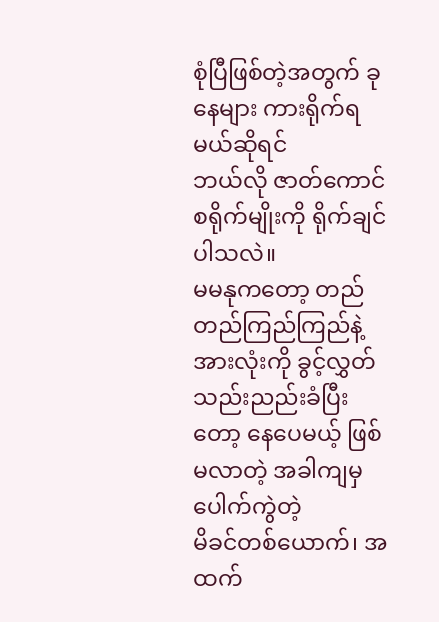စုံပြီဖြစ်တဲ့အတွက် ခုနေများ ကားရိုက်ရမယ်ဆိုရင်
ဘယ်လို ဇာတ်ကောင်စရိုက်မျိုးကို ရိုက်ချင်ပါသလဲ။
မမနုကတော့ တည်တည်ကြည်ကြည်နဲ့
အားလုံးကို ခွင့်လွှတ်သည်းညည်းခံပြီးတော့ နေပေမယ့် ဖြစ်မလာတဲ့ အခါကျမှ ပေါက်ကွဲတဲ့
မိခင်တစ်ယောက်၊ အထက်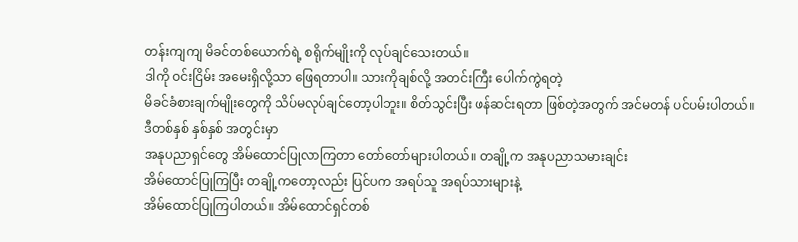တန်းကျကျ မိခင်တစ်ယောက်ရဲ့ စရိုက်မျိုးကို လုပ်ချင်သေးတယ်။
ဒါကို ဝင်းငြိမ်း အမေးရှိလို့သာ ဖြေရတာပါ။ သားကိုချစ်လို့ အတင်းကြီး ပေါက်ကွဲရတဲ့
မိခင်ခံစားချက်မျိုးတွေကို သိပ်မလုပ်ချင်တော့ပါဘူး။ စိတ်သွင်းပြီး ဖန်ဆင်းရတာ ဖြစ်တဲ့အတွက် အင်မတန် ပင်ပမ်းပါတယ်။
ဒီတစ်နှစ် နှစ်နှစ် အတွင်းမှာ
အနုပညာရှင်တွေ အိမ်ထောင်ပြုလာကြတာ တော်တော်များပါတယ်။ တချို့က အနုပညာသမားချင်း
အိမ်ထောင်ပြုကြပြီး တချို့ကတော့လည်း ပြင်ပက အရပ်သူ အရပ်သားများနဲ့
အိမ်ထောင်ပြုကြပါတယ်။ အိမ်ထောင်ရှင်တစ်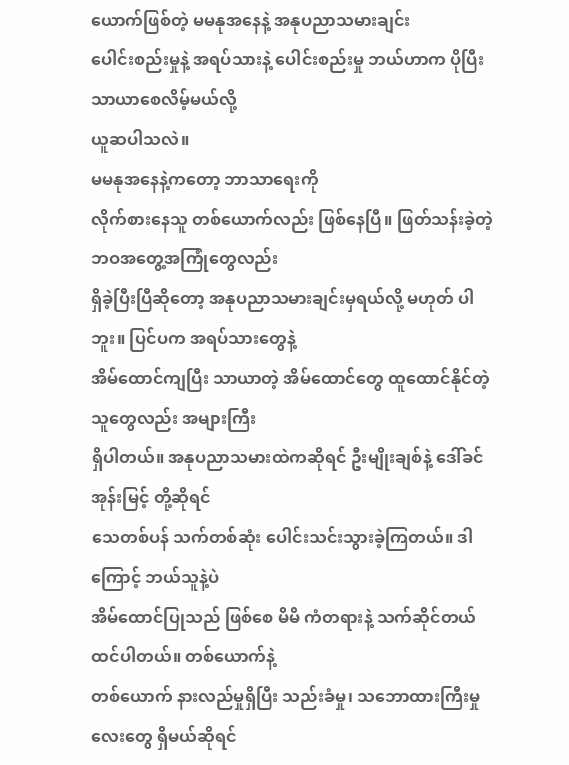ယောက်ဖြစ်တဲ့ မမနုအနေနဲ့ အနုပညာသမားချင်း
ပေါင်းစည်းမှုနဲ့ အရပ်သားနဲ့ ပေါင်းစည်းမှု ဘယ်ဟာက ပိုပြီး သာယာစေလိမ့်မယ်လို့
ယူဆပါသလဲ။
မမနုအနေနဲ့ကတော့ ဘာသာရေးကို
လိုက်စားနေသူ တစ်ယောက်လည်း ဖြစ်နေပြီ။ ဖြတ်သန်းခဲ့တဲ့ ဘဝအတွေ့အကြုံတွေလည်း
ရှိခဲ့ပြီးပြီဆိုတော့ အနုပညာသမားချင်းမှရယ်လို့ မဟုတ် ပါဘူး။ ပြင်ပက အရပ်သားတွေနဲ့
အိမ်ထောင်ကျပြီး သာယာတဲ့ အိမ်ထောင်တွေ ထူထောင်နိုင်တဲ့ သူတွေလည်း အများကြီး
ရှိပါတယ်။ အနုပညာသမားထဲကဆိုရင် ဦးမျိုးချစ်နဲ့ ဒေါ်ခင်အုန်းမြင့် တို့ဆိုရင်
သေတစ်ပန် သက်တစ်ဆုံး ပေါင်းသင်းသွားခဲ့ကြတယ်။ ဒါကြောင့် ဘယ်သူနဲ့ပဲ
အိမ်ထောင်ပြုသည် ဖြစ်စေ မိမိ ကံတရားနဲ့ သက်ဆိုင်တယ် ထင်ပါတယ်။ တစ်ယောက်နဲ့
တစ်ယောက် နားလည်မှုရှိပြီး သည်းခံမှု၊ သဘောထားကြီးမှုလေးတွေ ရှိမယ်ဆိုရင်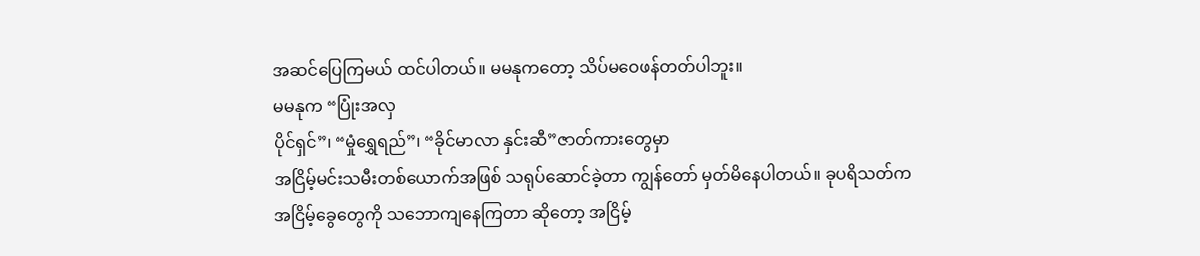အဆင်ပြေကြမယ် ထင်ပါတယ်။ မမနုကတော့ သိပ်မဝေဖန်တတ်ပါဘူး။
မမနုက “ပြုံးအလှ
ပိုင်ရှင်”၊ “မှုံရွှေရည်”၊ “ခိုင်မာလာ နှင်းဆီ”ဇာတ်ကားတွေမှာ
အငြိမ့်မင်းသမီးတစ်ယောက်အဖြစ် သရုပ်ဆောင်ခဲ့တာ ကျွန်တော် မှတ်မိနေပါတယ်။ ခုပရိသတ်က
အငြိမ့်ခွေတွေကို သဘောကျနေကြတာ ဆိုတော့ အငြိမ့်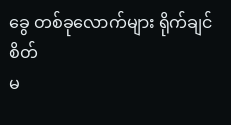ခွေ တစ်ခုလောက်များ ရိုက်ချင်စိတ်
မ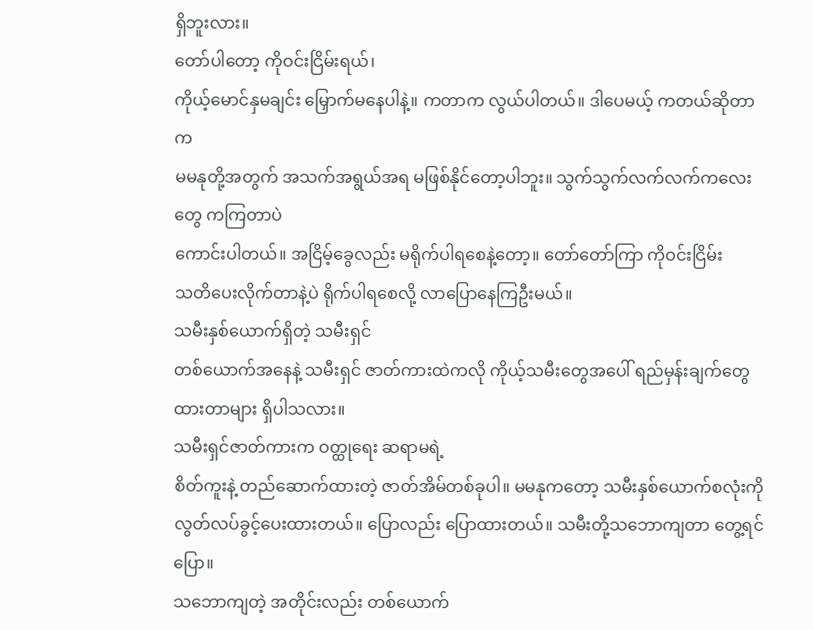ရှိဘူးလား။
တော်ပါတော့ ကိုဝင်းငြိမ်းရယ်၊
ကိုယ့်မောင်နှမချင်း မြှောက်မနေပါနဲ့။ ကတာက လွယ်ပါတယ်။ ဒါပေမယ့် ကတယ်ဆိုတာက
မမနုတို့အတွက် အသက်အရွယ်အရ မဖြစ်နိုင်တော့ပါဘူး။ သွက်သွက်လက်လက်ကလေးတွေ ကကြတာပဲ
ကောင်းပါတယ်။ အငြိမ့်ခွေလည်း မရိုက်ပါရစေနဲ့တော့။ တော်တော်ကြာ ကိုဝင်းငြိမ်း
သတိပေးလိုက်တာနဲ့ပဲ ရိုက်ပါရစေလို့ လာပြောနေကြဦးမယ်။
သမီးနှစ်ယောက်ရှိတဲ့ သမီးရှင်
တစ်ယောက်အနေနဲ့ သမီးရှင် ဇာတ်ကားထဲကလို ကိုယ့်သမီးတွေအပေါ် ရည်မှန်းချက်တွေ
ထားတာများ ရှိပါသလား။
သမီးရှင်ဇာတ်ကားက ဝတ္ထုရေး ဆရာမရဲ့
စိတ်ကူးနဲ့ တည်ဆောက်ထားတဲ့ ဇာတ်အိမ်တစ်ခုပါ။ မမနုကတော့ သမီးနှစ်ယောက်စလုံးကို
လွတ်လပ်ခွင့်ပေးထားတယ်။ ပြောလည်း ပြောထားတယ်။ သမီးတို့သဘောကျတာ တွေ့ရင်ပြော။
သဘောကျတဲ့ အတိုင်းလည်း တစ်ယောက်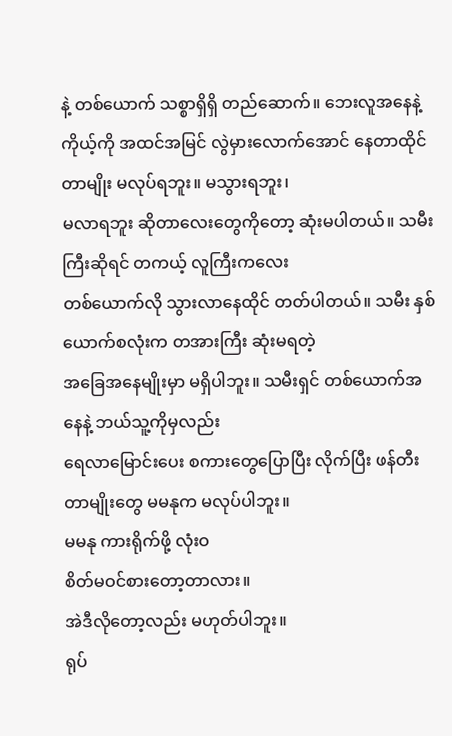နဲ့ တစ်ယောက် သစ္စာရှိရှိ တည်ဆောက်။ ဘေးလူအနေနဲ့
ကိုယ့်ကို အထင်အမြင် လွဲမှားလောက်အောင် နေတာထိုင် တာမျိုး မလုပ်ရဘူး။ မသွားရဘူး၊
မလာရဘူး ဆိုတာလေးတွေကိုတော့ ဆုံးမပါတယ်။ သမီးကြီးဆိုရင် တကယ့် လူကြီးကလေး
တစ်ယောက်လို သွားလာနေထိုင် တတ်ပါတယ်။ သမီး နှစ်ယောက်စလုံးက တအားကြီး ဆုံးမရတဲ့
အခြေအနေမျိုးမှာ မရှိပါဘူး။ သမီးရှင် တစ်ယောက်အနေနဲ့ ဘယ်သူ့ကိုမှလည်း
ရေလာမြောင်းပေး စကားတွေပြောပြီး လိုက်ပြီး ဖန်တီးတာမျိုးတွေ မမနုက မလုပ်ပါဘူး။
မမနု ကားရိုက်ဖို့ လုံးဝ
စိတ်မဝင်စားတော့တာလား။
အဲဒီလိုတော့လည်း မဟုတ်ပါဘူး။
ရုပ်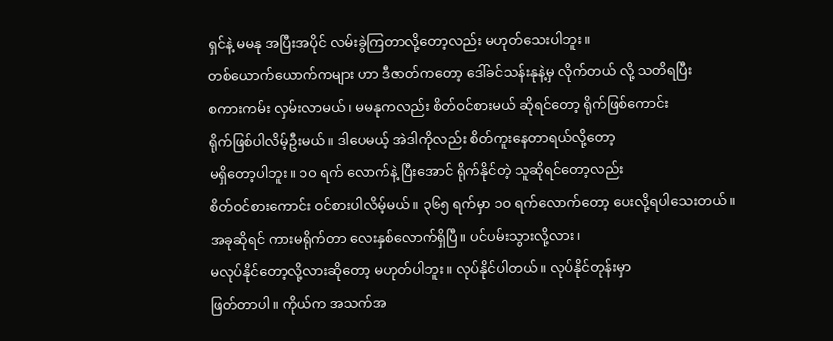ရှင်နဲ့ မမနု အပြီးအပိုင် လမ်းခွဲကြတာလို့တော့လည်း မဟုတ်သေးပါဘူး။
တစ်ယောက်ယောက်ကများ ဟာ ဒီဇာတ်ကတော့ ဒေါ်ခင်သန်းနုနဲ့မှ လိုက်တယ် လို့ သတိရပြီး
စကားကမ်း လှမ်းလာမယ်၊ မမနုကလည်း စိတ်ဝင်စားမယ် ဆိုရင်တော့ ရိုက်ဖြစ်ကောင်း
ရိုက်ဖြစ်ပါလိမ့်ဦးမယ်။ ဒါပေမယ့် အဲဒါကိုလည်း စိတ်ကူးနေတာရယ်လို့တော့
မရှိတော့ပါဘူး။ ၁ဝ ရက် လောက်နဲ့ ပြီးအောင် ရိုက်နိုင်တဲ့ သူဆိုရင်တော့လည်း
စိတ်ဝင်စားကောင်း ဝင်စားပါလိမ့်မယ်။ ၃၆၅ ရက်မှာ ၁ဝ ရက်လောက်တော့ ပေးလို့ရပါသေးတယ်။
အခုဆိုရင် ကားမရိုက်တာ လေးနှစ်လောက်ရှိပြီ။ ပင်ပမ်းသွားလို့လား၊
မလုပ်နိုင်တော့လို့လားဆိုတော့ မဟုတ်ပါဘူး။ လုပ်နိုင်ပါတယ်။ လုပ်နိုင်တုန်းမှာ
ဖြတ်တာပါ။ ကိုယ်က အသက်အ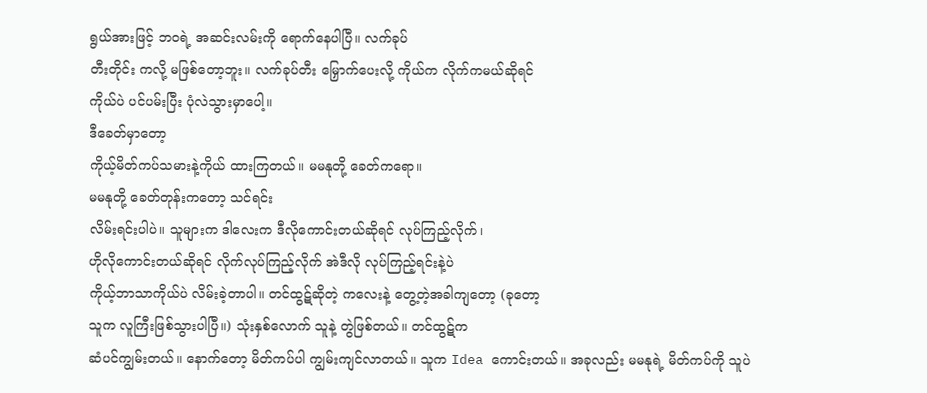ရွယ်အားဖြင့် ဘဝရဲ့ အဆင်းလမ်းကို ရောက်နေပါပြီ။ လက်ခုပ်
တီးတိုင်း ကလို့ မဖြစ်တော့ဘူး။ လက်ခုပ်တီး မြှောက်ပေးလို့ ကိုယ်က လိုက်ကမယ်ဆိုရင်
ကိုယ်ပဲ ပင်ပမ်းပြီး ပုံလဲသွားမှာပေါ့။
ဒီခေတ်မှာတော့
ကိုယ့်မိတ်ကပ်သမားနဲ့ကိုယ် ထားကြတယ်။ မမနုတို့ ခေတ်ကရော။
မမနုတို့ ခေတ်တုန်းကတော့ သင်ရင်း
လိမ်းရင်းပါပဲ။ သူများက ဒါလေးက ဒီလိုကောင်းတယ်ဆိုရင် လုပ်ကြည့်လိုက်၊
ဟိုလိုကောင်းတယ်ဆိုရင် လိုက်လုပ်ကြည့်လိုက် အဲဒီလို လုပ်ကြည့်ရင်းနဲ့ပဲ
ကိုယ့်ဘာသာကိုယ်ပဲ လိမ်းခဲ့တာပါ။ တင်ထွဋ်ဆိုတဲ့ ကလေးနဲ့ တွေ့တဲ့အခါကျတော့ (ခုတော့
သူက လူကြီးဖြစ်သွားပါပြီ။) သုံးနှစ်လောက် သူနဲ့ တွဲဖြစ်တယ်။ တင်ထွဋ်က
ဆံပင်ကျွမ်းတယ်။ နောက်တော့ မိတ်ကပ်ပါ ကျွမ်းကျင်လာတယ်။ သူက Idea ကောင်းတယ်။ အခုလည်း မမနုရဲ့ မိတ်ကပ်ကို သူပဲ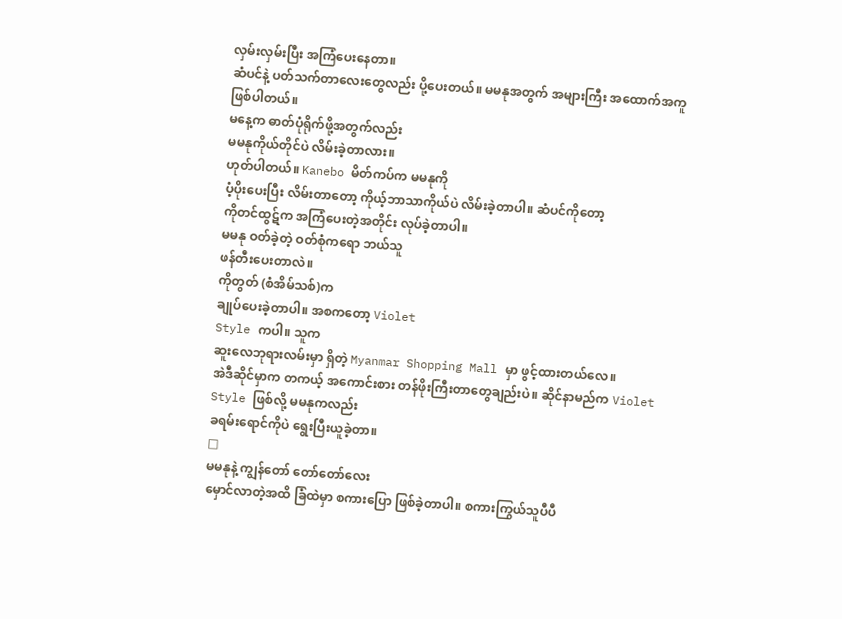လှမ်းလှမ်းပြီး အကြံပေးနေတာ။
ဆံပင်နဲ့ ပတ်သက်တာလေးတွေလည်း ပို့ပေးတယ်။ မမနုအတွက် အများကြီး အထောက်အကူ
ဖြစ်ပါတယ်။
မနေ့က ဓာတ်ပုံရိုက်ဖို့အတွက်လည်း
မမနုကိုယ်တိုင်ပဲ လိမ်းခဲ့တာလား။
ဟုတ်ပါတယ်။ Kanebo မိတ်ကပ်က မမနုကို
ပံ့ပိုးပေးပြီး လိမ်းတာတော့ ကိုယ့်ဘာသာကိုယ်ပဲ လိမ်းခဲ့တာပါ။ ဆံပင်ကိုတော့
ကိုတင်ထွဋ်က အကြံပေးတဲ့အတိုင်း လုပ်ခဲ့တာပါ။
မမနု ဝတ်ခဲ့တဲ့ ဝတ်စုံကရော ဘယ်သူ
ဖန်တီးပေးတာလဲ။
ကိုတွတ် (စံအိမ်သစ်)က
ချုပ်ပေးခဲ့တာပါ။ အစကတော့ Violet
Style ကပါ။ သူက
ဆူးလေဘုရားလမ်းမှာ ရှိတဲ့ Myanmar Shopping Mall မှာ ဖွင့်ထားတယ်လေ။
အဲဒီဆိုင်မှာက တကယ့် အကောင်းစား တန်ဖိုးကြီးတာတွေချည်းပဲ။ ဆိုင်နာမည်က Violet
Style ဖြစ်လို့ မမနုကလည်း
ခရမ်းရောင်ကိုပဲ ရွေးပြီးယူခဲ့တာ။
□
မမနုနဲ့ ကျွန်တော် တော်တော်လေး
မှောင်လာတဲ့အထိ ခြံထဲမှာ စကားပြော ဖြစ်ခဲ့တာပါ။ စကားကြွယ်သူပီပီ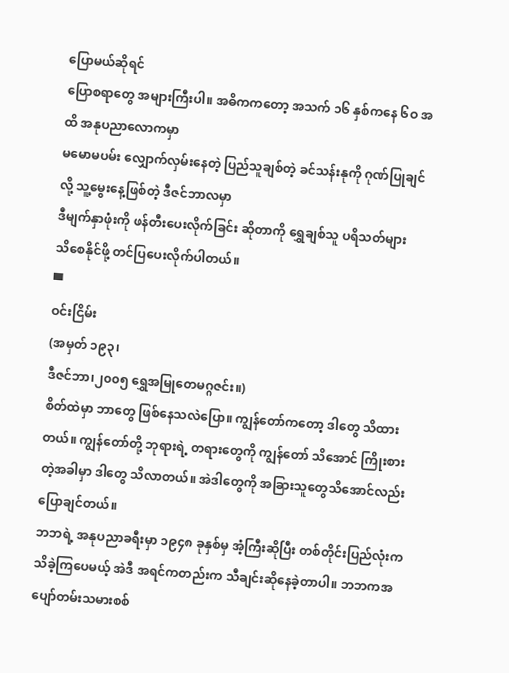ပြောမယ်ဆိုရင်
ပြောစရာတွေ အများကြီးပါ။ အဓိကကတော့ အသက် ၁၆ နှစ်ကနေ ၆ဝ အထိ အနုပညာလောကမှာ
မမောမပမ်း လျှောက်လှမ်းနေတဲ့ ပြည်သူချစ်တဲ့ ခင်သန်းနုကို ဂုဏ်ပြုချင်လို့ သူ့မွေးနေ့ဖြစ်တဲ့ ဒီဇင်ဘာလမှာ
ဒီမျက်နှာဖုံးကို ဖန်တီးပေးလိုက်ခြင်း ဆိုတာကို ရွှေချစ်သူ ပရိသတ်များ
သိစေနိုင်ဖို့ တင်ပြပေးလိုက်ပါတယ်။
▀
ဝင်းငြိမ်း
(အမှတ် ၁၉၃၊
ဒီဇင်ဘာ၊၂၀၀၅ ရွှေအမြုတေမဂ္ဂဇင်း။)
စိတ်ထဲမှာ ဘာတွေ ဖြစ်နေသလဲပြော။ ကျွန်တော်ကတော့ ဒါတွေ သိထားတယ်။ ကျွန်တော်တို့ ဘုရားရဲ့ တရားတွေကို ကျွန်တော် သိအောင် ကြိုးစားတဲ့အခါမှာ ဒါတွေ သိလာတယ်။ အဲဒါတွေကို အခြားသူတွေသိအောင်လည်းပြောချင်တယ်။
ဘဘရဲ့ အနုပညာခရီးမှာ ၁၉၄၈ ခုနှစ်မှ အံ့ကြီးဆိုပြီး တစ်တိုင်းပြည်လုံးက သိခဲ့ကြပေမယ့် အဲဒီ အရင်ကတည်းက သီချင်းဆိုနေခဲ့တာပါ။ ဘဘကအပျော်တမ်းသမားစစ်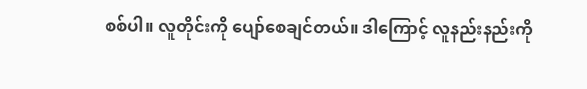စစ်ပါ။ လူတိုင်းကို ပျော်စေချင်တယ်။ ဒါကြောင့် လူနည်းနည်းကို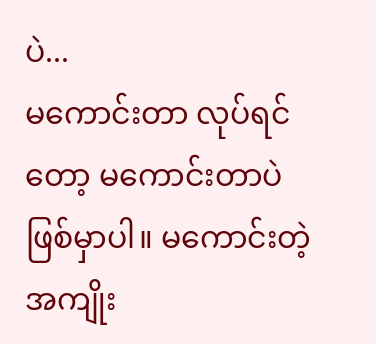ပဲ...
မကောင်းတာ လုပ်ရင်တော့ မကောင်းတာပဲ ဖြစ်မှာပါ။ မကောင်းတဲ့အကျိုး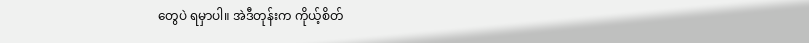တွေပဲ ရမှာပါ။ အဲဒီတုန်းက ကိုယ့်စိတ်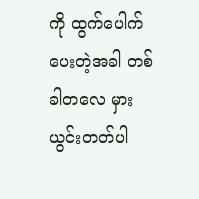ကို ထွက်ပေါက်ပေးတဲ့အခါ တစ်ခါတလေ မှားယွင်းတတ်ပါ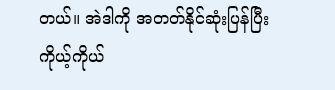တယ်။ အဲဒါကို အတတ်နိုင်ဆုံးပြန်ပြီး ကိုယ့်ကိုယ်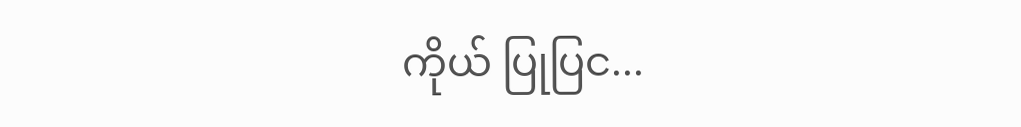ကိုယ် ပြုပြင...